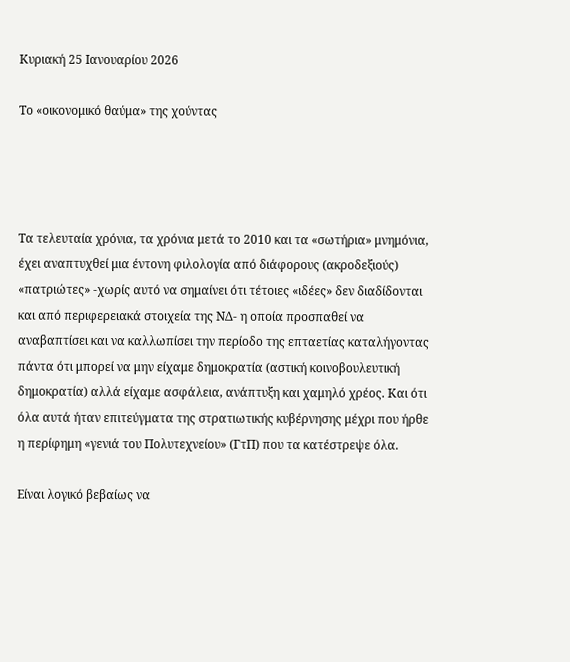Κυριακή 25 Ιανουαρίου 2026

Το «οικονομικό θαύμα» της χούντας




Τα τελευταία χρόνια, τα χρόνια μετά το 2010 και τα «σωτήρια» μνημόνια, έχει αναπτυχθεί μια έντονη φιλολογία από διάφορους (ακροδεξιούς) «πατριώτες» -χωρίς αυτό να σημαίνει ότι τέτοιες «ιδέες» δεν διαδίδονται και από περιφερειακά στοιχεία της ΝΔ- η οποία προσπαθεί να αναβαπτίσει και να καλλωπίσει την περίοδο της επταετίας καταλήγοντας πάντα ότι μπορεί να μην είχαμε δημοκρατία (αστική κοινοβουλευτική δημοκρατία) αλλά είχαμε ασφάλεια, ανάπτυξη και χαμηλό χρέος. Και ότι όλα αυτά ήταν επιτεύγματα της στρατιωτικής κυβέρνησης μέχρι που ήρθε η περίφημη «γενιά του Πολυτεχνείου» (ΓτΠ) που τα κατέστρεψε όλα.

Είναι λογικό βεβαίως να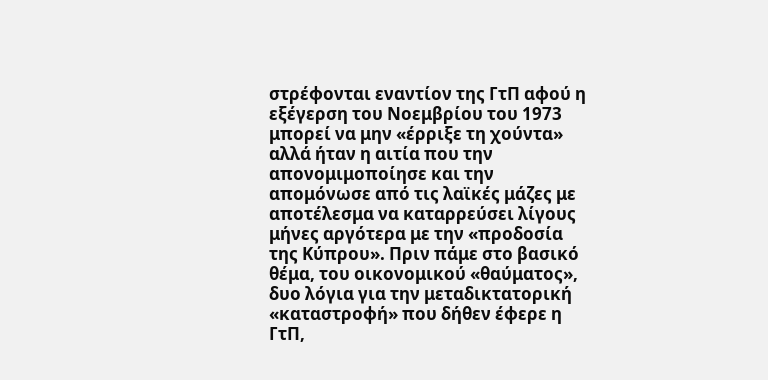στρέφονται εναντίον της ΓτΠ αφού η εξέγερση του Νοεμβρίου του 1973 μπορεί να μην «έρριξε τη χούντα» αλλά ήταν η αιτία που την απονομιμοποίησε και την απομόνωσε από τις λαϊκές μάζες με αποτέλεσμα να καταρρεύσει λίγους μήνες αργότερα με την «προδοσία της Κύπρου». Πριν πάμε στο βασικό θέμα, του οικονομικού «θαύματος», δυο λόγια για την μεταδικτατορική «καταστροφή» που δήθεν έφερε η ΓτΠ,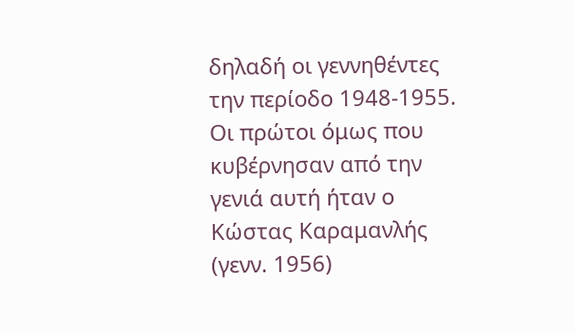δηλαδή οι γεννηθέντες την περίοδο 1948-1955. Οι πρώτοι όμως που κυβέρνησαν από την γενιά αυτή ήταν ο Κώστας Καραμανλής (γενν. 1956)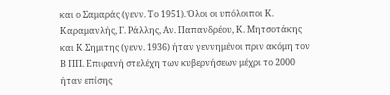και ο Σαμαράς (γενν. Το 1951). Όλοι οι υπόλοιποι Κ. Καραμανλής, Γ. Ράλλης, Αν. Παπανδρέου, Κ. Μητσοτάκης και Κ Σημιτης (γενν. 1936) ήταν γεννημένοι πριν ακόμη τον Β ΠΠ. Επιφανή στελέχη των κυβερνήσεων μέχρι το 2000 ήταν επίσης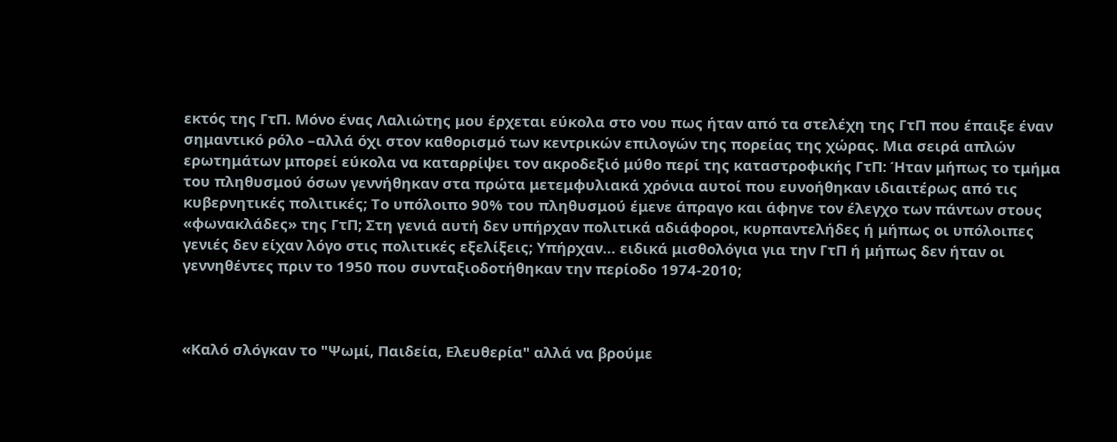εκτός της ΓτΠ. Μόνο ένας Λαλιώτης μου έρχεται εύκολα στο νου πως ήταν από τα στελέχη της ΓτΠ που έπαιξε έναν σημαντικό ρόλο –αλλά όχι στον καθορισμό των κεντρικών επιλογών της πορείας της χώρας. Μια σειρά απλών ερωτημάτων μπορεί εύκολα να καταρρίψει τον ακροδεξιό μύθο περί της καταστροφικής ΓτΠ: Ήταν μήπως το τμήμα του πληθυσμού όσων γεννήθηκαν στα πρώτα μετεμφυλιακά χρόνια αυτοί που ευνοήθηκαν ιδιαιτέρως από τις κυβερνητικές πολιτικές; Το υπόλοιπο 90% του πληθυσμού έμενε άπραγο και άφηνε τον έλεγχο των πάντων στους «φωνακλάδες» της ΓτΠ; Στη γενιά αυτή δεν υπήρχαν πολιτικά αδιάφοροι, κυρπαντελήδες ή μήπως οι υπόλοιπες γενιές δεν είχαν λόγο στις πολιτικές εξελίξεις; Υπήρχαν… ειδικά μισθολόγια για την ΓτΠ ή μήπως δεν ήταν οι γεννηθέντες πριν το 1950 που συνταξιοδοτήθηκαν την περίοδο 1974-2010;



«Καλό σλόγκαν το "Ψωμί, Παιδεία, Ελευθερία" αλλά να βρούμε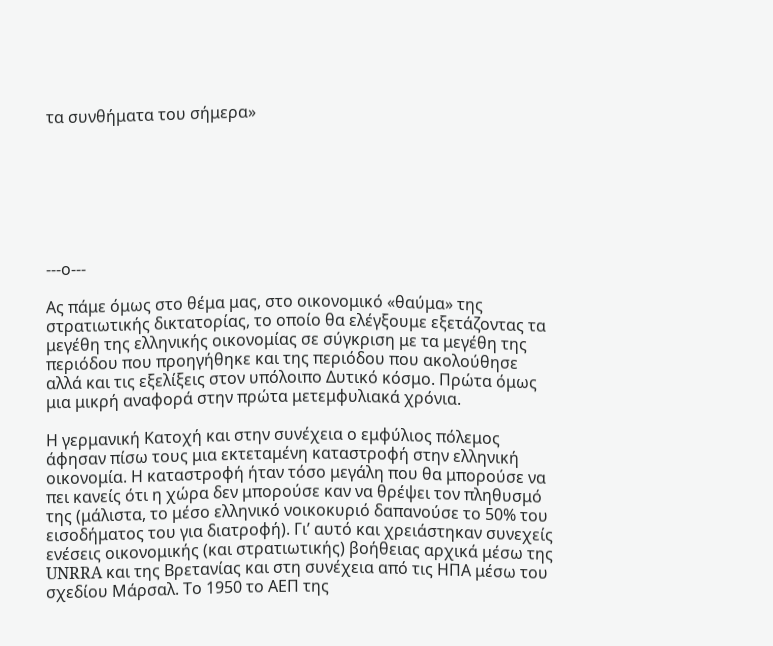τα συνθήματα του σήμερα»







---ο---

Ας πάμε όμως στο θέμα μας, στο οικονομικό «θαύμα» της στρατιωτικής δικτατορίας, το οποίο θα ελέγξουμε εξετάζοντας τα μεγέθη της ελληνικής οικονομίας σε σύγκριση με τα μεγέθη της περιόδου που προηγήθηκε και της περιόδου που ακολούθησε αλλά και τις εξελίξεις στον υπόλοιπο Δυτικό κόσμο. Πρώτα όμως μια μικρή αναφορά στην πρώτα μετεμφυλιακά χρόνια.

Η γερμανική Κατοχή και στην συνέχεια ο εμφύλιος πόλεμος άφησαν πίσω τους μια εκτεταμένη καταστροφή στην ελληνική οικονομία. Η καταστροφή ήταν τόσο μεγάλη που θα μπορούσε να πει κανείς ότι η χώρα δεν μπορούσε καν να θρέψει τον πληθυσμό της (μάλιστα, το μέσο ελληνικό νοικοκυριό δαπανούσε το 50% του εισοδήματος του για διατροφή). Γι’ αυτό και χρειάστηκαν συνεχείς ενέσεις οικονομικής (και στρατιωτικής) βοήθειας αρχικά μέσω της UNRRA και της Βρετανίας και στη συνέχεια από τις ΗΠΑ μέσω του σχεδίου Μάρσαλ. Το 1950 το ΑΕΠ της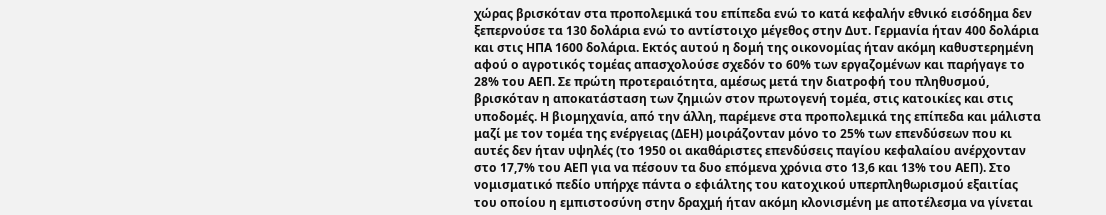χώρας βρισκόταν στα προπολεμικά του επίπεδα ενώ το κατά κεφαλήν εθνικό εισόδημα δεν ξεπερνούσε τα 130 δολάρια ενώ το αντίστοιχο μέγεθος στην Δυτ. Γερμανία ήταν 400 δολάρια και στις ΗΠΑ 1600 δολάρια. Εκτός αυτού η δομή της οικονομίας ήταν ακόμη καθυστερημένη αφού ο αγροτικός τομέας απασχολούσε σχεδόν το 60% των εργαζομένων και παρήγαγε το 28% του ΑΕΠ. Σε πρώτη προτεραιότητα, αμέσως μετά την διατροφή του πληθυσμού, βρισκόταν η αποκατάσταση των ζημιών στον πρωτογενή τομέα, στις κατοικίες και στις υποδομές. Η βιομηχανία, από την άλλη, παρέμενε στα προπολεμικά της επίπεδα και μάλιστα μαζί με τον τομέα της ενέργειας (ΔΕΗ) μοιράζονταν μόνο το 25% των επενδύσεων που κι αυτές δεν ήταν υψηλές (το 1950 οι ακαθάριστες επενδύσεις παγίου κεφαλαίου ανέρχονταν στο 17,7% του ΑΕΠ για να πέσουν τα δυο επόμενα χρόνια στο 13,6 και 13% του ΑΕΠ). Στο νομισματικό πεδίο υπήρχε πάντα ο εφιάλτης του κατοχικού υπερπληθωρισμού εξαιτίας του οποίου η εμπιστοσύνη στην δραχμή ήταν ακόμη κλονισμένη με αποτέλεσμα να γίνεται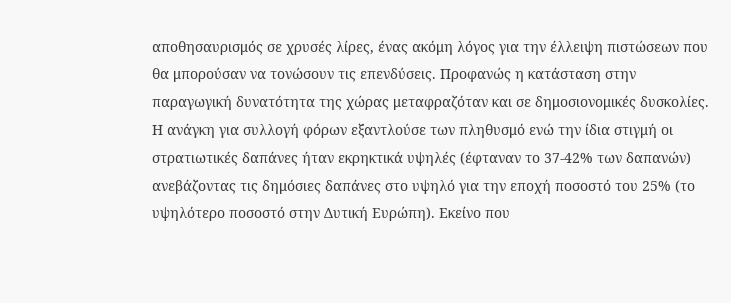αποθησαυρισμός σε χρυσές λίρες, ένας ακόμη λόγος για την έλλειψη πιστώσεων που θα μπορούσαν να τονώσουν τις επενδύσεις. Προφανώς η κατάσταση στην παραγωγική δυνατότητα της χώρας μεταφραζόταν και σε δημοσιονομικές δυσκολίες. Η ανάγκη για συλλογή φόρων εξαντλούσε των πληθυσμό ενώ την ίδια στιγμή οι στρατιωτικές δαπάνες ήταν εκρηκτικά υψηλές (έφταναν το 37-42% των δαπανών) ανεβάζοντας τις δημόσιες δαπάνες στο υψηλό για την εποχή ποσοστό του 25% (το υψηλότερο ποσοστό στην Δυτική Ευρώπη). Εκείνο που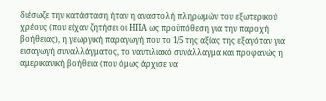διέσωζε την κατάσταση ήταν η αναστολή πληρωμών του εξωτερικού χρέους (που είχαν ζητήσει οι ΗΠΑ ως προϋπόθεση για την παροχή βοήθειας), η γεωργική παραγωγή που το 1/5 της αξίας της εξαγόταν για εισαγωγή συναλλάγματος, το ναυτιλιακό συνάλλαγμα και προφανώς η αμερικανική βοήθεια (που όμως άρχισε να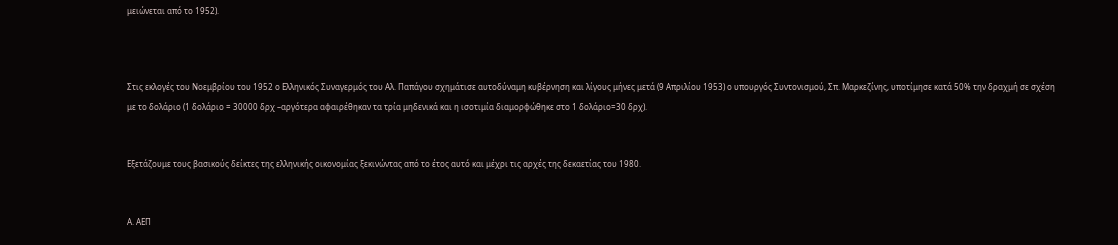μειώνεται από το 1952).



Στις εκλογές του Νοεμβρίου του 1952 ο Ελληνικός Συναγερμός του Αλ. Παπάγου σχημάτισε αυτοδύναμη κυβέρνηση και λίγους μήνες μετά (9 Απριλίου 1953) ο υπουργός Συντονισμού, Σπ. Μαρκεζίνης, υποτίμησε κατά 50% την δραχμή σε σχέση με το δολάριο (1 δολάριο = 30000 δρχ –αργότερα αφαιρέθηκαν τα τρία μηδενικά και η ισοτιμία διαμορφώθηκε στο 1 δολάριο=30 δρχ).


Εξετάζουμε τους βασικούς δείκτες της ελληνικής οικονομίας ξεκινώντας από το έτος αυτό και μέχρι τις αρχές της δεκαετίας του 1980.


Α. ΑΕΠ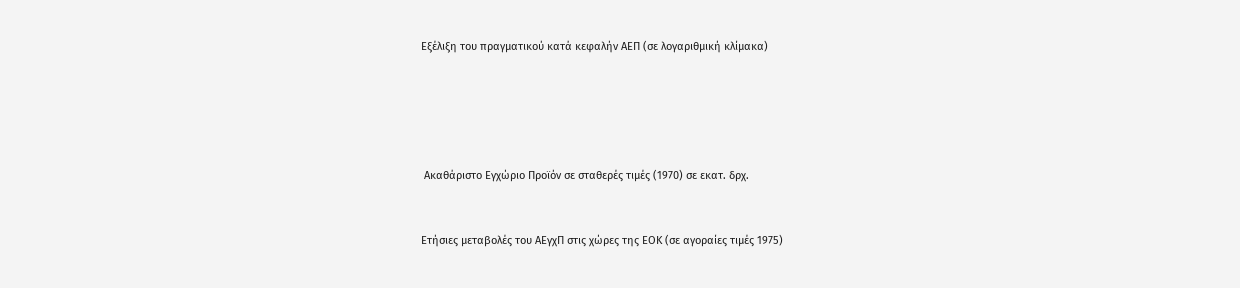Εξέλιξη του πραγματικού κατά κεφαλήν ΑΕΠ (σε λογαριθμική κλίμακα)





 Ακαθάριστο Εγχώριο Προϊόν σε σταθερές τιμές (1970) σε εκατ. δρχ.


Ετήσιες μεταβολές του ΑΕγχΠ στις χώρες της ΕΟΚ (σε αγοραίες τιμές 1975)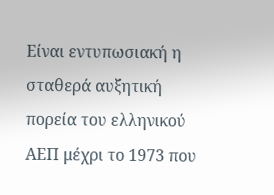Είναι εντυπωσιακή η σταθερά αυξητική πορεία του ελληνικού ΑΕΠ μέχρι το 1973 που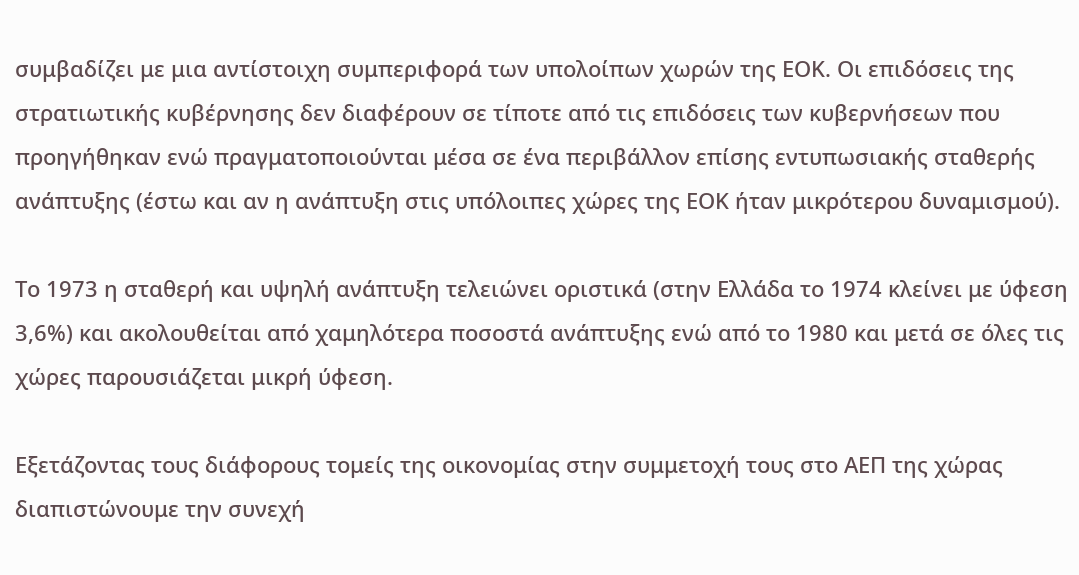συμβαδίζει με μια αντίστοιχη συμπεριφορά των υπολοίπων χωρών της ΕΟΚ. Οι επιδόσεις της στρατιωτικής κυβέρνησης δεν διαφέρουν σε τίποτε από τις επιδόσεις των κυβερνήσεων που προηγήθηκαν ενώ πραγματοποιούνται μέσα σε ένα περιβάλλον επίσης εντυπωσιακής σταθερής ανάπτυξης (έστω και αν η ανάπτυξη στις υπόλοιπες χώρες της ΕΟΚ ήταν μικρότερου δυναμισμού).

Το 1973 η σταθερή και υψηλή ανάπτυξη τελειώνει οριστικά (στην Ελλάδα το 1974 κλείνει με ύφεση 3,6%) και ακολουθείται από χαμηλότερα ποσοστά ανάπτυξης ενώ από το 1980 και μετά σε όλες τις χώρες παρουσιάζεται μικρή ύφεση.

Εξετάζοντας τους διάφορους τομείς της οικονομίας στην συμμετοχή τους στο ΑΕΠ της χώρας διαπιστώνουμε την συνεχή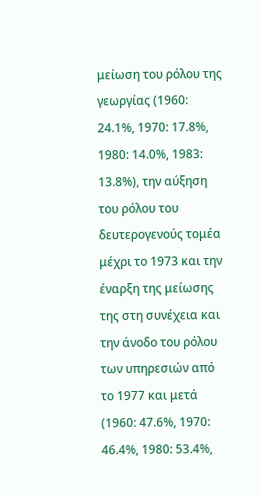μείωση του ρόλου της γεωργίας (1960: 24.1%, 1970: 17.8%, 1980: 14.0%, 1983: 13.8%), την αύξηση του ρόλου του δευτερογενούς τομέα μέχρι το 1973 και την έναρξη της μείωσης της στη συνέχεια και την άνοδο του ρόλου των υπηρεσιών από το 1977 και μετά (1960: 47.6%, 1970: 46.4%, 1980: 53.4%,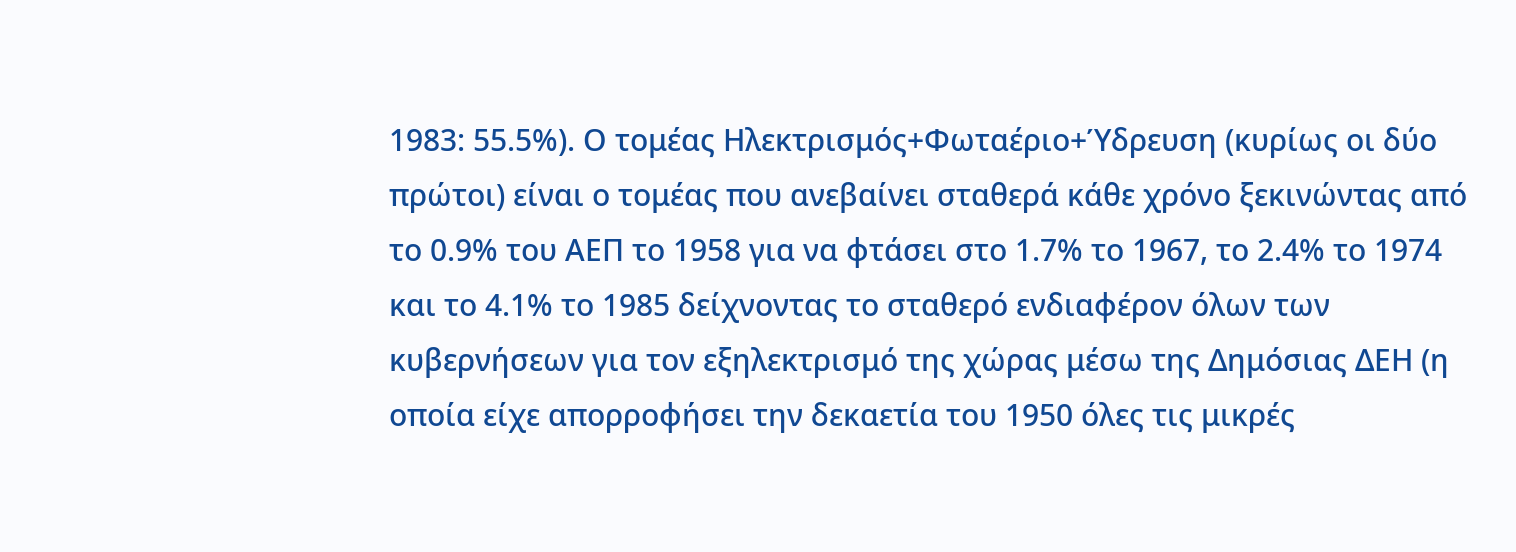1983: 55.5%). Ο τομέας Ηλεκτρισμός+Φωταέριο+Ύδρευση (κυρίως οι δύο πρώτοι) είναι ο τομέας που ανεβαίνει σταθερά κάθε χρόνο ξεκινώντας από το 0.9% του ΑΕΠ το 1958 για να φτάσει στο 1.7% το 1967, το 2.4% το 1974 και το 4.1% το 1985 δείχνοντας το σταθερό ενδιαφέρον όλων των κυβερνήσεων για τον εξηλεκτρισμό της χώρας μέσω της Δημόσιας ΔΕΗ (η οποία είχε απορροφήσει την δεκαετία του 1950 όλες τις μικρές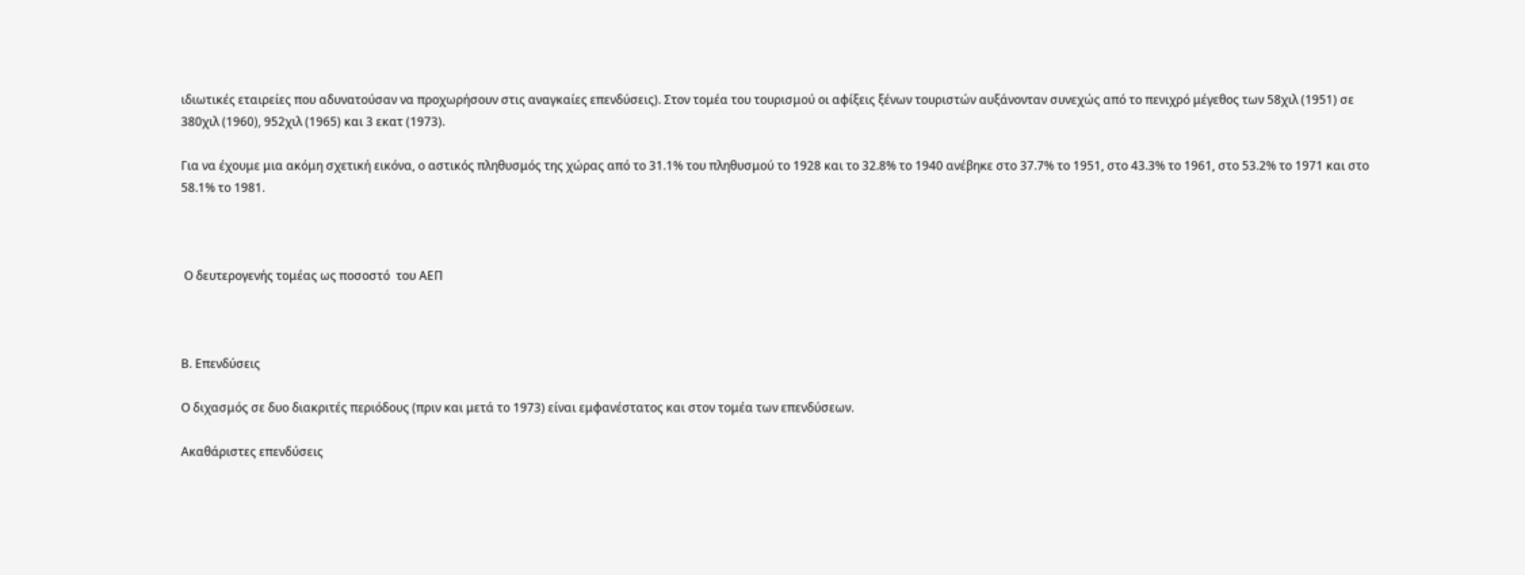ιδιωτικές εταιρείες που αδυνατούσαν να προχωρήσουν στις αναγκαίες επενδύσεις). Στον τομέα του τουρισμού οι αφίξεις ξένων τουριστών αυξάνονταν συνεχώς από το πενιχρό μέγεθος των 58χιλ (1951) σε 380χιλ (1960), 952χιλ (1965) και 3 εκατ (1973).

Για να έχουμε μια ακόμη σχετική εικόνα, ο αστικός πληθυσμός της χώρας από το 31.1% του πληθυσμού το 1928 και το 32.8% το 1940 ανέβηκε στο 37.7% το 1951, στο 43.3% το 1961, στο 53.2% το 1971 και στο 58.1% το 1981.



 Ο δευτερογενής τομέας ως ποσοστό  του ΑΕΠ



Β. Επενδύσεις

Ο διχασμός σε δυο διακριτές περιόδους (πριν και μετά το 1973) είναι εμφανέστατος και στον τομέα των επενδύσεων.

Ακαθάριστες επενδύσεις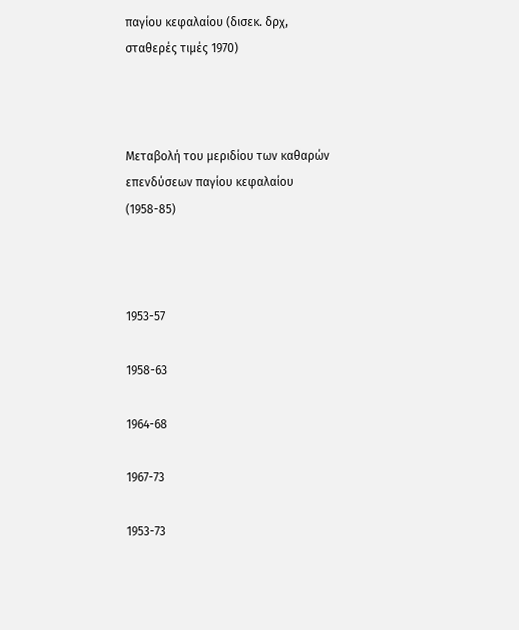παγίου κεφαλαίου (δισεκ. δρχ, σταθερές τιμές 1970)



Μεταβολή του μεριδίου των καθαρών επενδύσεων παγίου κεφαλαίου (1958-85)



1953-57

1958-63

1964-68

1967-73

1953-73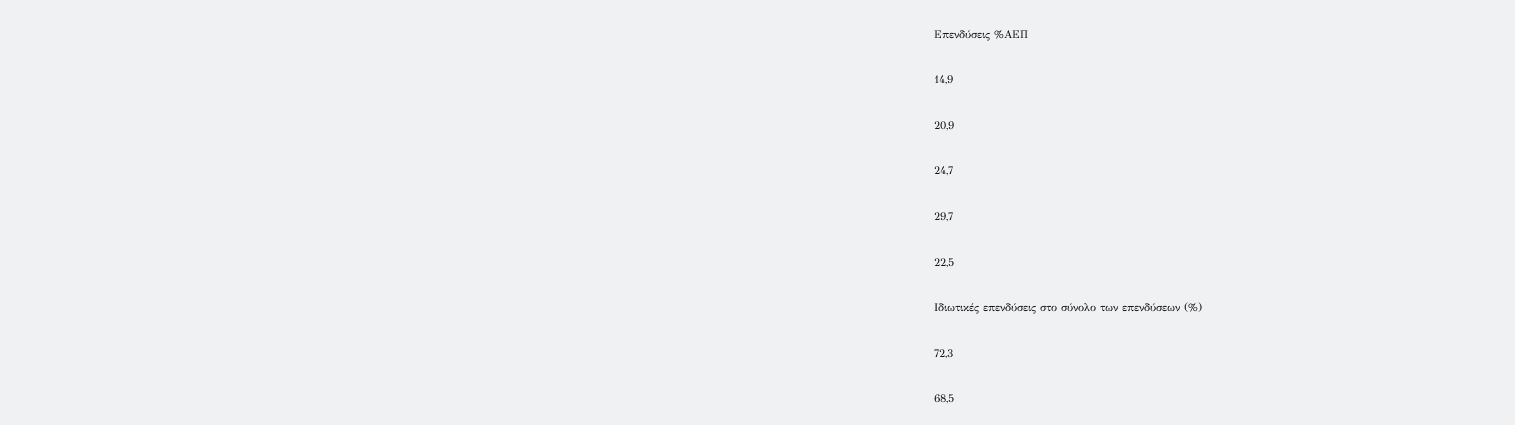Επενδύσεις %ΑΕΠ

14,9

20,9

24,7

29,7

22,5

Ιδιωτικές επενδύσεις στο σύνολο των επενδύσεων (%)

72,3

68,5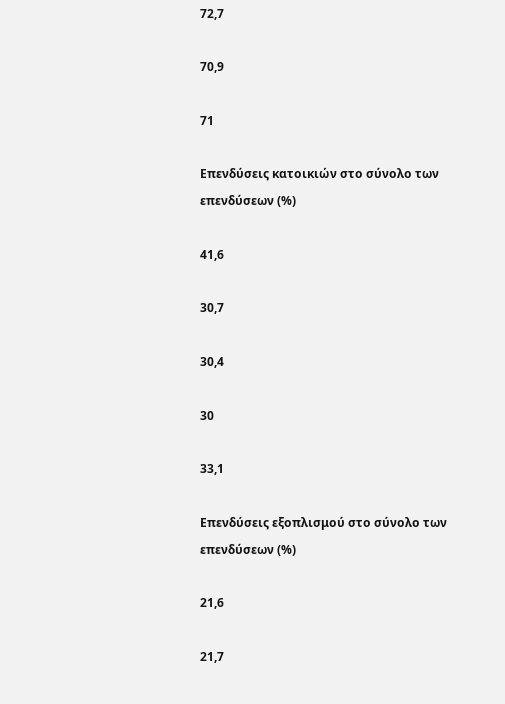72,7

70,9

71

Επενδύσεις κατοικιών στο σύνολο των επενδύσεων (%)

41,6

30,7

30,4

30

33,1

Επενδύσεις εξοπλισμού στο σύνολο των επενδύσεων (%)

21,6

21,7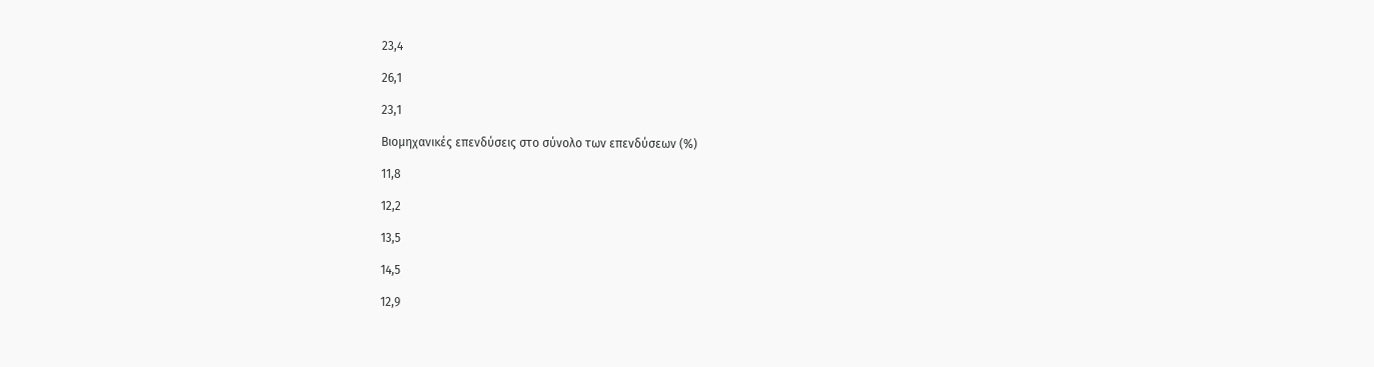23,4

26,1

23,1

Βιομηχανικές επενδύσεις στο σύνολο των επενδύσεων (%)

11,8

12,2

13,5

14,5

12,9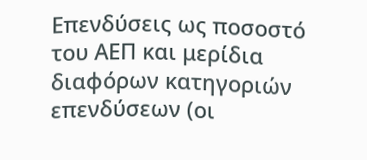Επενδύσεις ως ποσοστό του ΑΕΠ και μερίδια διαφόρων κατηγοριών επενδύσεων (οι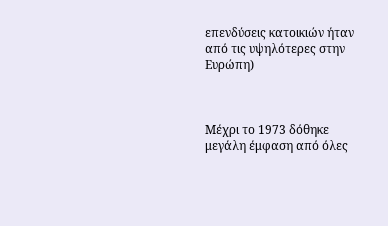επενδύσεις κατοικιών ήταν από τις υψηλότερες στην Ευρώπη)



Μέχρι το 1973 δόθηκε μεγάλη έμφαση από όλες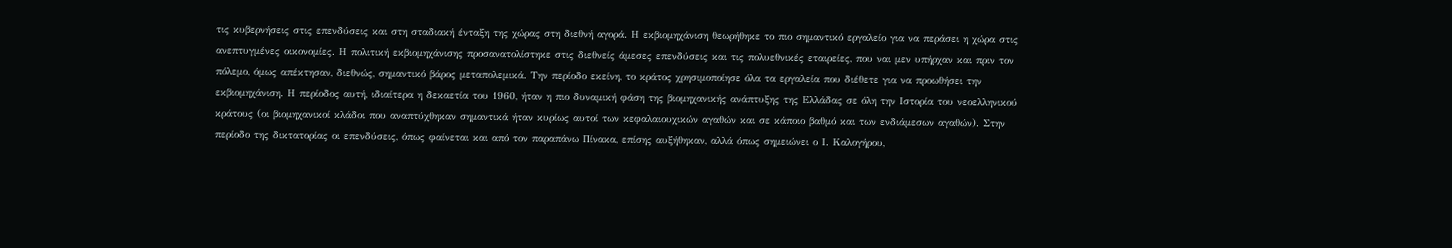τις κυβερνήσεις στις επενδύσεις και στη σταδιακή ένταξη της χώρας στη διεθνή αγορά. Η εκβιομηχάνιση θεωρήθηκε το πιο σημαντικό εργαλείο για να περάσει η χώρα στις ανεπτυγμένες οικονομίες. Η πολιτική εκβιομηχάνισης προσανατολίστηκε στις διεθνείς άμεσες επενδύσεις και τις πολυεθνικές εταιρείες, που ναι μεν υπήρχαν και πριν τον πόλεμο, όμως απέκτησαν, διεθνώς, σημαντικό βάρος μεταπολεμικά. Την περίοδο εκείνη, το κράτος χρησιμοποίησε όλα τα εργαλεία που διέθετε για να προωθήσει την εκβιομηχάνιση. Η περίοδος αυτή, ιδιαίτερα η δεκαετία του 1960, ήταν η πιο δυναμική φάση της βιομηχανικής ανάπτυξης της Ελλάδας σε όλη την Ιστορία του νεοελληνικού κράτους (οι βιομηχανικοί κλάδοι που αναπτύχθηκαν σημαντικά ήταν κυρίως αυτοί των κεφαλαιουχικών αγαθών και σε κάποιο βαθμό και των ενδιάμεσων αγαθών). Στην περίοδο της δικτατορίας οι επενδύσεις, όπως φαίνεται και από τον παραπάνω Πίνακα, επίσης αυξήθηκαν, αλλά όπως σημειώνει ο Ι. Καλογήρου,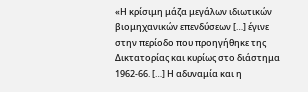«Η κρίσιμη μάζα μεγάλων ιδιωτικών βιομηχανικών επενδύσεων […] έγινε στην περίοδο που προηγήθηκε της Δικτατορίας και κυρίως στο διάστημα 1962-66. […] Η αδυναμία και η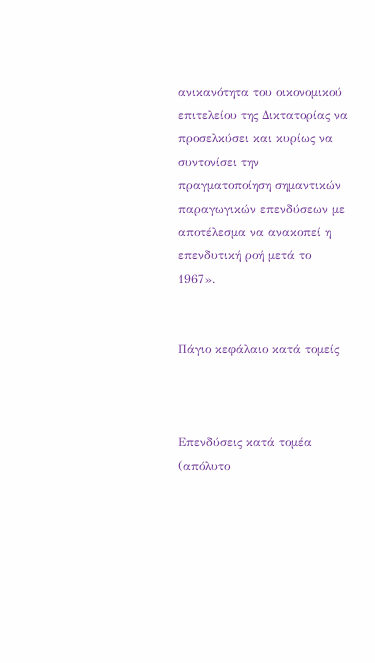ανικανότητα του οικονομικού επιτελείου της Δικτατορίας να προσελκύσει και κυρίως να συντονίσει την πραγματοποίηση σημαντικών παραγωγικών επενδύσεων με αποτέλεσμα να ανακοπεί η επενδυτική ροή μετά το 1967».


Πάγιο κεφάλαιο κατά τομείς



Επενδύσεις κατά τομέα (απόλυτο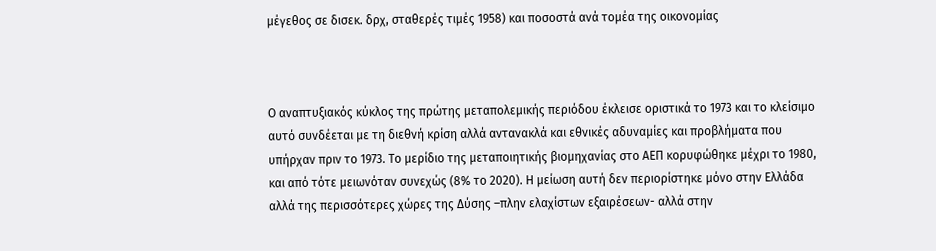μέγεθος σε δισεκ. δρχ, σταθερές τιμές 1958) και ποσοστά ανά τομέα της οικονομίας



Ο αναπτυξιακός κύκλος της πρώτης μεταπολεμικής περιόδου έκλεισε οριστικά το 1973 και το κλείσιμο αυτό συνδέεται με τη διεθνή κρίση αλλά αντανακλά και εθνικές αδυναμίες και προβλήματα που υπήρχαν πριν το 1973. Το μερίδιο της μεταποιητικής βιομηχανίας στο ΑΕΠ κορυφώθηκε μέχρι το 1980, και από τότε μειωνόταν συνεχώς (8% το 2020). Η μείωση αυτή δεν περιορίστηκε μόνο στην Ελλάδα αλλά της περισσότερες χώρες της Δύσης –πλην ελαχίστων εξαιρέσεων- αλλά στην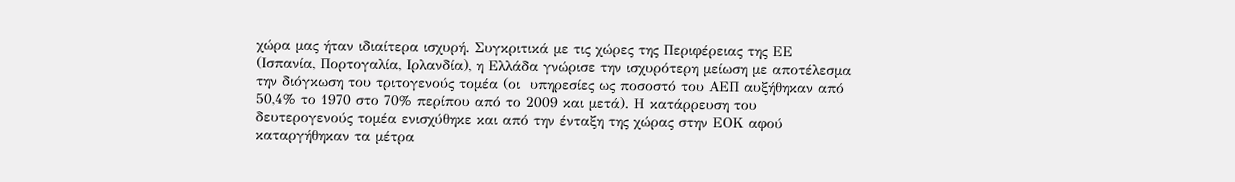χώρα μας ήταν ιδιαίτερα ισχυρή. Συγκριτικά με τις χώρες της Περιφέρειας της ΕΕ (Ισπανία, Πορτογαλία, Ιρλανδία), η Ελλάδα γνώρισε την ισχυρότερη μείωση με αποτέλεσμα την διόγκωση του τριτογενούς τομέα (οι  υπηρεσίες ως ποσοστό του ΑΕΠ αυξήθηκαν από 50,4% το 1970 στο 70% περίπου από το 2009 και μετά). Η κατάρρευση του δευτερογενούς τομέα ενισχύθηκε και από την ένταξη της χώρας στην ΕΟΚ αφού καταργήθηκαν τα μέτρα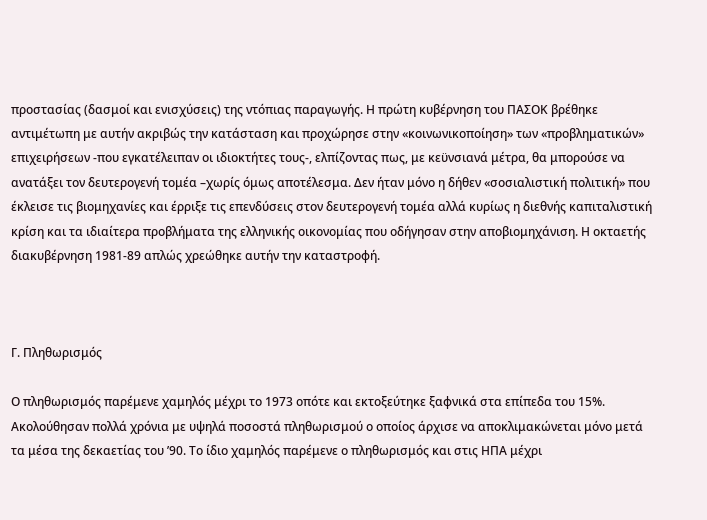προστασίας (δασμοί και ενισχύσεις) της ντόπιας παραγωγής. Η πρώτη κυβέρνηση του ΠΑΣΟΚ βρέθηκε αντιμέτωπη με αυτήν ακριβώς την κατάσταση και προχώρησε στην «κοινωνικοποίηση» των «προβληματικών» επιχειρήσεων -που εγκατέλειπαν οι ιδιοκτήτες τους-, ελπίζοντας πως, με κεϋνσιανά μέτρα, θα μπορούσε να ανατάξει τον δευτερογενή τομέα –χωρίς όμως αποτέλεσμα. Δεν ήταν μόνο η δήθεν «σοσιαλιστική πολιτική» που έκλεισε τις βιομηχανίες και έρριξε τις επενδύσεις στον δευτερογενή τομέα αλλά κυρίως η διεθνής καπιταλιστική κρίση και τα ιδιαίτερα προβλήματα της ελληνικής οικονομίας που οδήγησαν στην αποβιομηχάνιση. Η οκταετής διακυβέρνηση 1981-89 απλώς χρεώθηκε αυτήν την καταστροφή.



Γ. Πληθωρισμός

Ο πληθωρισμός παρέμενε χαμηλός μέχρι το 1973 οπότε και εκτοξεύτηκε ξαφνικά στα επίπεδα του 15%. Ακολούθησαν πολλά χρόνια με υψηλά ποσοστά πληθωρισμού ο οποίος άρχισε να αποκλιμακώνεται μόνο μετά τα μέσα της δεκαετίας του ’90. Το ίδιο χαμηλός παρέμενε ο πληθωρισμός και στις ΗΠΑ μέχρι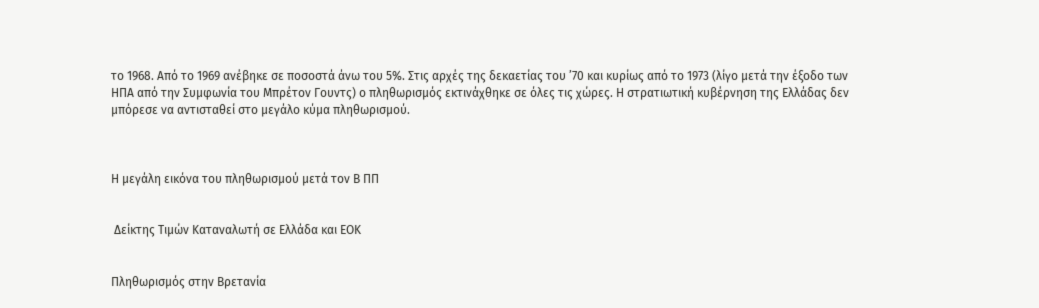το 1968. Από το 1969 ανέβηκε σε ποσοστά άνω του 5%. Στις αρχές της δεκαετίας του ’70 και κυρίως από το 1973 (λίγο μετά την έξοδο των ΗΠΑ από την Συμφωνία του Μπρέτον Γουντς) ο πληθωρισμός εκτινάχθηκε σε όλες τις χώρες. Η στρατιωτική κυβέρνηση της Ελλάδας δεν μπόρεσε να αντισταθεί στο μεγάλο κύμα πληθωρισμού.



Η μεγάλη εικόνα του πληθωρισμού μετά τον Β ΠΠ


 Δείκτης Τιμών Καταναλωτή σε Ελλάδα και ΕΟΚ


Πληθωρισμός στην Βρετανία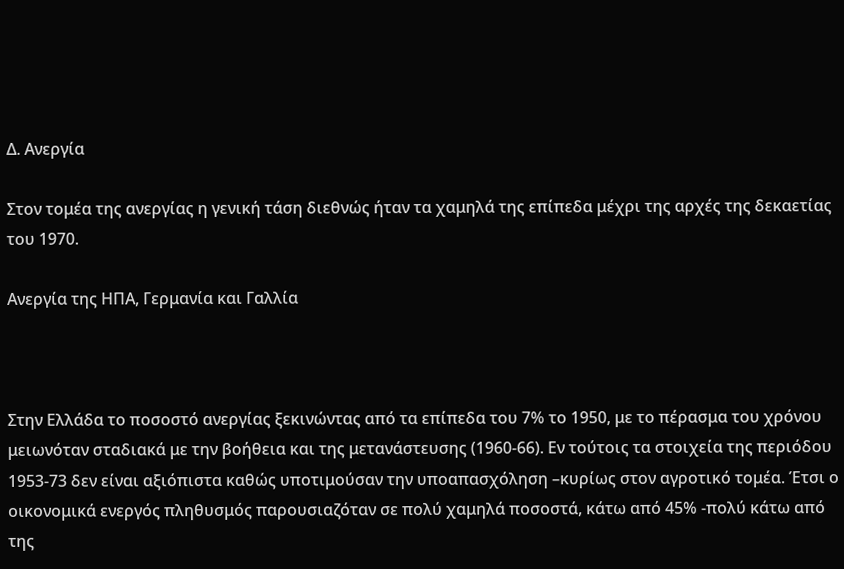Δ. Ανεργία

Στον τομέα της ανεργίας η γενική τάση διεθνώς ήταν τα χαμηλά της επίπεδα μέχρι της αρχές της δεκαετίας του 1970.

Ανεργία της ΗΠΑ, Γερμανία και Γαλλία



Στην Ελλάδα το ποσοστό ανεργίας ξεκινώντας από τα επίπεδα του 7% το 1950, με το πέρασμα του χρόνου μειωνόταν σταδιακά με την βοήθεια και της μετανάστευσης (1960-66). Εν τούτοις τα στοιχεία της περιόδου 1953-73 δεν είναι αξιόπιστα καθώς υποτιμούσαν την υποαπασχόληση –κυρίως στον αγροτικό τομέα. Έτσι ο οικονομικά ενεργός πληθυσμός παρουσιαζόταν σε πολύ χαμηλά ποσοστά, κάτω από 45% -πολύ κάτω από της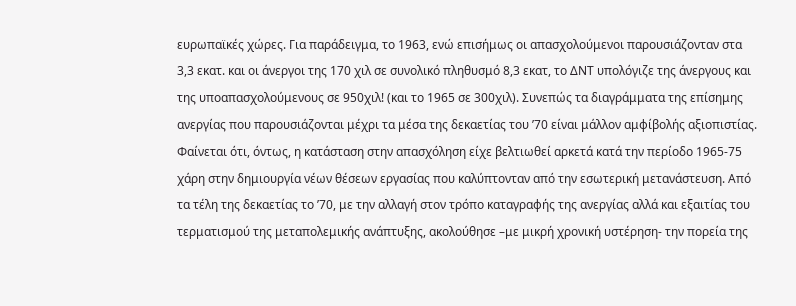ευρωπαϊκές χώρες. Για παράδειγμα, το 1963, ενώ επισήμως οι απασχολούμενοι παρουσιάζονταν στα 3,3 εκατ. και οι άνεργοι της 170 χιλ σε συνολικό πληθυσμό 8,3 εκατ, το ΔΝΤ υπολόγιζε της άνεργους και της υποαπασχολούμενους σε 950χιλ! (και το 1965 σε 300χιλ). Συνεπώς τα διαγράμματα της επίσημης ανεργίας που παρουσιάζονται μέχρι τα μέσα της δεκαετίας του ’70 είναι μάλλον αμφίβολής αξιοπιστίας. Φαίνεται ότι, όντως, η κατάσταση στην απασχόληση είχε βελτιωθεί αρκετά κατά την περίοδο 1965-75 χάρη στην δημιουργία νέων θέσεων εργασίας που καλύπτονταν από την εσωτερική μετανάστευση. Από τα τέλη της δεκαετίας το ’70, με την αλλαγή στον τρόπο καταγραφής της ανεργίας αλλά και εξαιτίας του τερματισμού της μεταπολεμικής ανάπτυξης, ακολούθησε –με μικρή χρονική υστέρηση- την πορεία της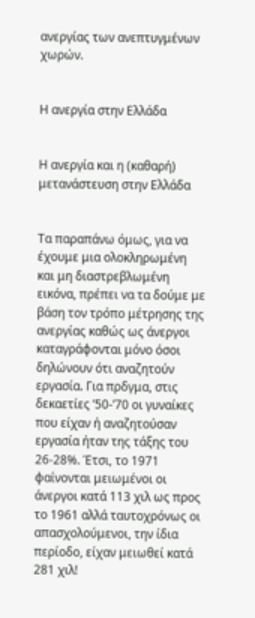ανεργίας των ανεπτυγμένων χωρών.


Η ανεργία στην Ελλάδα


Η ανεργία και η (καθαρή) μετανάστευση στην Ελλάδα


Τα παραπάνω όμως, για να έχουμε μια ολοκληρωμένη και μη διαστρεβλωμένη εικόνα, πρέπει να τα δούμε με βάση τον τρόπο μέτρησης της ανεργίας καθώς ως άνεργοι καταγράφονται μόνο όσοι δηλώνουν ότι αναζητούν εργασία. Για πρδγμα, στις δεκαετίες ’50-’70 οι γυναίκες που είχαν ή αναζητούσαν εργασία ήταν της τάξης του 26-28%. Έτσι, το 1971 φαίνονται μειωμένοι οι άνεργοι κατά 113 χιλ ως προς το 1961 αλλά ταυτοχρόνως οι απασχολούμενοι, την ίδια περίοδο, είχαν μειωθεί κατά 281 χιλ!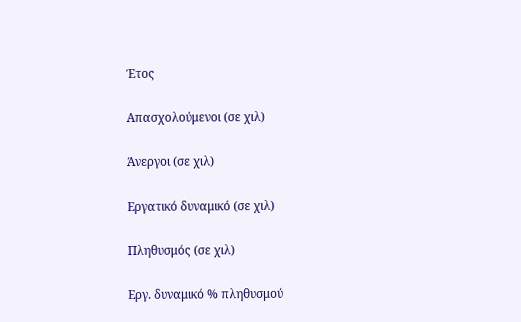Έτος

Απασχολούμενοι (σε χιλ)

Άνεργοι (σε χιλ)

Εργατικό δυναμικό (σε χιλ)

Πληθυσμός (σε χιλ)

Εργ. δυναμικό % πληθυσμού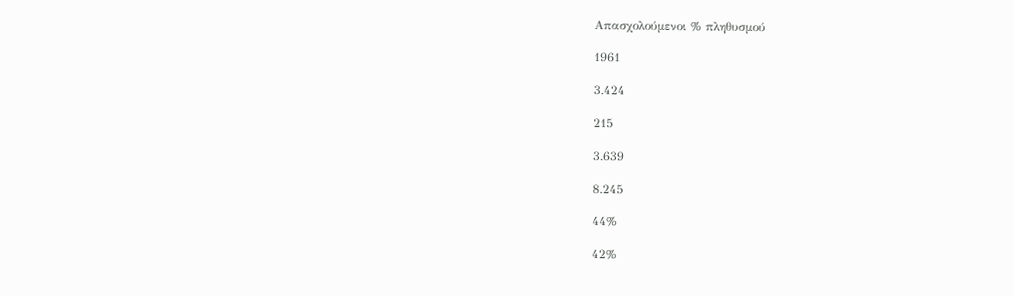Απασχολούμενοι % πληθυσμού

1961

3.424

215

3.639

8.245

44%

42%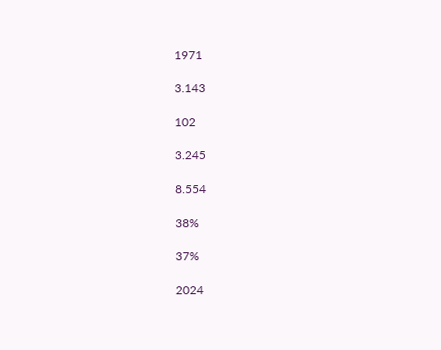1971

3.143

102

3.245

8.554

38%

37%

2024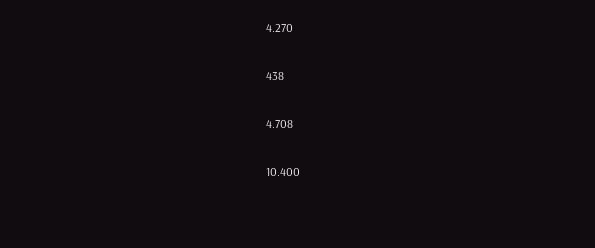4.270

438

4.708

10.400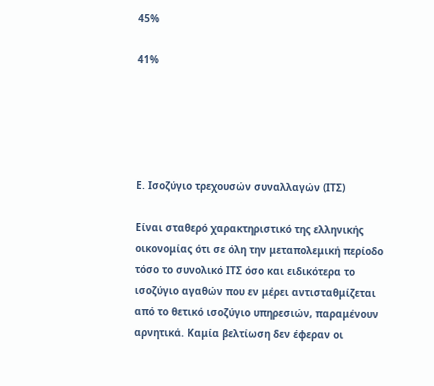45%

41%





Ε. Ισοζύγιο τρεχουσών συναλλαγών (ΙΤΣ)

Είναι σταθερό χαρακτηριστικό της ελληνικής οικονομίας ότι σε όλη την μεταπολεμική περίοδο τόσο το συνολικό ΙΤΣ όσο και ειδικότερα το ισοζύγιο αγαθών που εν μέρει αντισταθμίζεται από το θετικό ισοζύγιο υπηρεσιών, παραμένουν αρνητικά. Καμία βελτίωση δεν έφεραν οι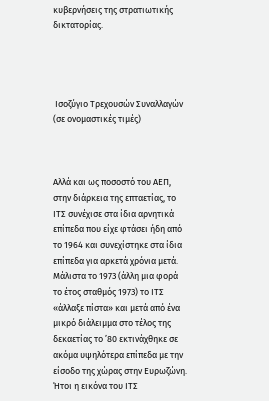κυβερνήσεις της στρατιωτικής δικτατορίας.




 Ισοζύγιο Τρεχουσών Συναλλαγών (σε ονομαστικές τιμές)



Αλλά και ως ποσοστό του ΑΕΠ, στην διάρκεια της επταετίας, το ΙΤΣ συνέχισε στα ίδια αρνητικά επίπεδα που είχε φτάσει ήδη από το 1964 και συνεχίστηκε στα ίδια επίπεδα για αρκετά χρόνια μετά. Μάλιστα το 1973 (άλλη μια φορά το έτος σταθμός 1973) το ΙΤΣ «άλλαξε πίστα» και μετά από ένα μικρό διάλειμμα στο τέλος της δεκαετίας το ’80 εκτινάχθηκε σε ακόμα υψηλότερα επίπεδα με την είσοδο της χώρας στην Ευρωζώνη. Ήτοι η εικόνα του ΙΤΣ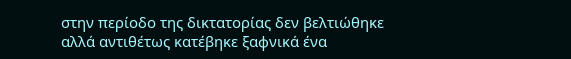στην περίοδο της δικτατορίας δεν βελτιώθηκε αλλά αντιθέτως κατέβηκε ξαφνικά ένα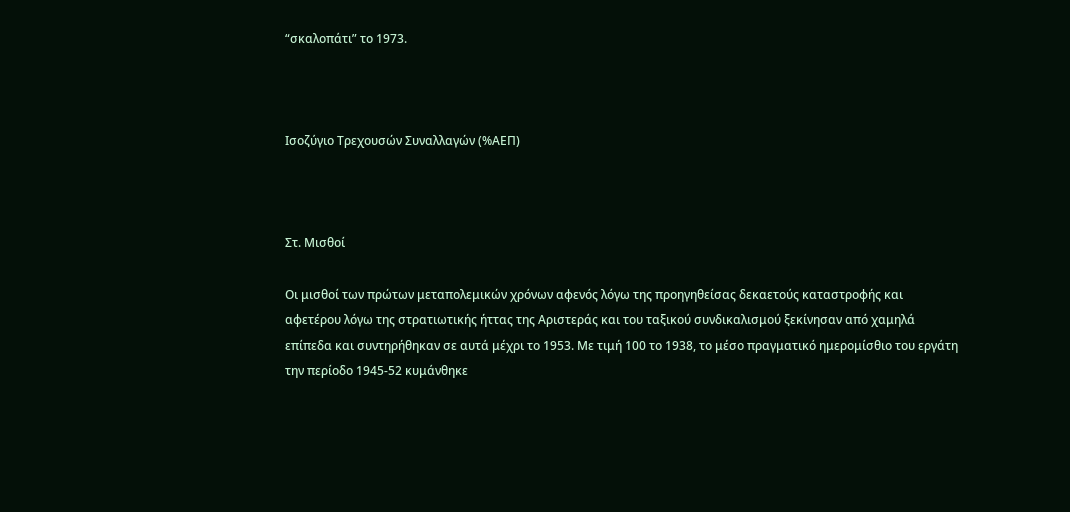“σκαλοπάτι” το 1973.



Ισοζύγιο Τρεχουσών Συναλλαγών (%ΑΕΠ)



Στ. Μισθοί

Οι μισθοί των πρώτων μεταπολεμικών χρόνων αφενός λόγω της προηγηθείσας δεκαετούς καταστροφής και αφετέρου λόγω της στρατιωτικής ήττας της Αριστεράς και του ταξικού συνδικαλισμού ξεκίνησαν από χαμηλά επίπεδα και συντηρήθηκαν σε αυτά μέχρι το 1953. Με τιμή 100 το 1938, το μέσο πραγματικό ημερομίσθιο του εργάτη την περίοδο 1945-52 κυμάνθηκε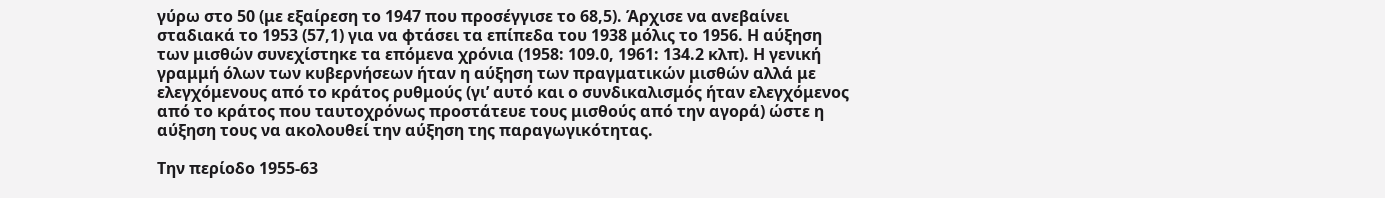γύρω στο 50 (με εξαίρεση το 1947 που προσέγγισε το 68,5). Άρχισε να ανεβαίνει σταδιακά το 1953 (57,1) για να φτάσει τα επίπεδα του 1938 μόλις το 1956. Η αύξηση των μισθών συνεχίστηκε τα επόμενα χρόνια (1958: 109.0, 1961: 134.2 κλπ). Η γενική γραμμή όλων των κυβερνήσεων ήταν η αύξηση των πραγματικών μισθών αλλά με ελεγχόμενους από το κράτος ρυθμούς (γι’ αυτό και ο συνδικαλισμός ήταν ελεγχόμενος από το κράτος που ταυτοχρόνως προστάτευε τους μισθούς από την αγορά) ώστε η αύξηση τους να ακολουθεί την αύξηση της παραγωγικότητας.

Την περίοδο 1955-63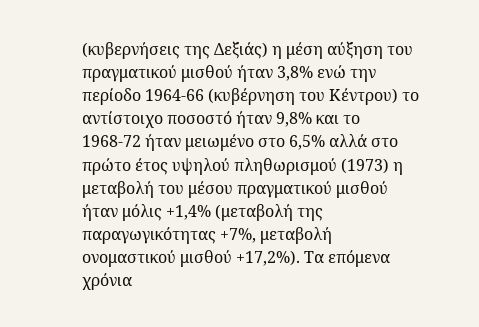(κυβερνήσεις της Δεξιάς) η μέση αύξηση του πραγματικού μισθού ήταν 3,8% ενώ την περίοδο 1964-66 (κυβέρνηση του Κέντρου) το αντίστοιχο ποσοστό ήταν 9,8% και το 1968-72 ήταν μειωμένο στο 6,5% αλλά στο πρώτο έτος υψηλού πληθωρισμού (1973) η μεταβολή του μέσου πραγματικού μισθού ήταν μόλις +1,4% (μεταβολή της παραγωγικότητας +7%, μεταβολή ονομαστικού μισθού +17,2%). Τα επόμενα χρόνια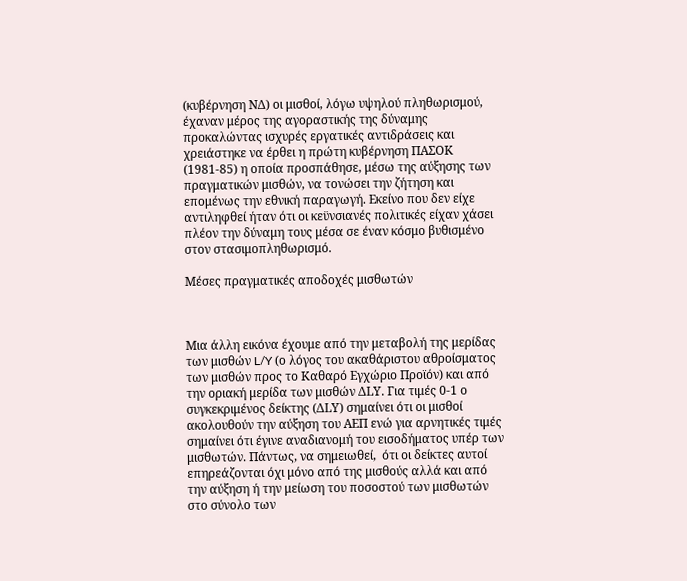(κυβέρνηση ΝΔ) οι μισθοί, λόγω υψηλού πληθωρισμού, έχαναν μέρος της αγοραστικής της δύναμης προκαλώντας ισχυρές εργατικές αντιδράσεις και χρειάστηκε να έρθει η πρώτη κυβέρνηση ΠΑΣΟΚ (1981-85) η οποία προσπάθησε, μέσω της αύξησης των πραγματικών μισθών, να τονώσει την ζήτηση και επομένως την εθνική παραγωγή. Εκείνο που δεν είχε αντιληφθεί ήταν ότι οι κεϋνσιανές πολιτικές είχαν χάσει πλέον την δύναμη τους μέσα σε έναν κόσμο βυθισμένο στον στασιμοπληθωρισμό.

Μέσες πραγματικές αποδοχές μισθωτών



Μια άλλη εικόνα έχουμε από την μεταβολή της μερίδας των μισθών L/Y (ο λόγος του ακαθάριστου αθροίσματος των μισθών προς το Καθαρό Εγχώριο Προϊόν) και από την οριακή μερίδα των μισθών ΔLY. Για τιμές 0-1 ο συγκεκριμένος δείκτης (ΔLY) σημαίνει ότι οι μισθοί ακολουθούν την αύξηση του ΑΕΠ ενώ για αρνητικές τιμές σημαίνει ότι έγινε αναδιανομή του εισοδήματος υπέρ των μισθωτών. Πάντως, να σημειωθεί,  ότι οι δείκτες αυτοί επηρεάζονται όχι μόνο από της μισθούς αλλά και από την αύξηση ή την μείωση του ποσοστού των μισθωτών στο σύνολο των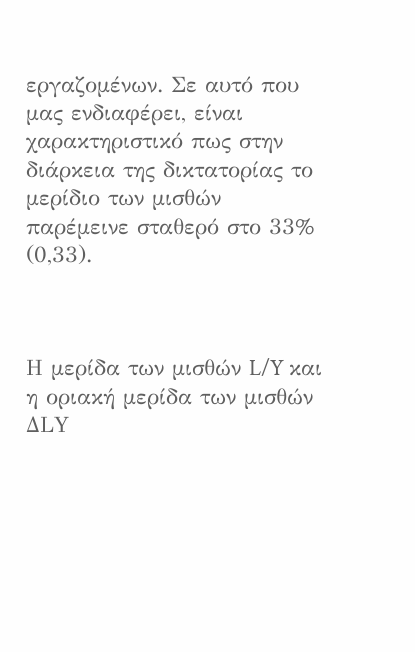εργαζομένων. Σε αυτό που μας ενδιαφέρει, είναι χαρακτηριστικό πως στην διάρκεια της δικτατορίας το μερίδιο των μισθών παρέμεινε σταθερό στο 33% (0,33).



Η μερίδα των μισθών L/Y και η οριακή μερίδα των μισθών ΔLY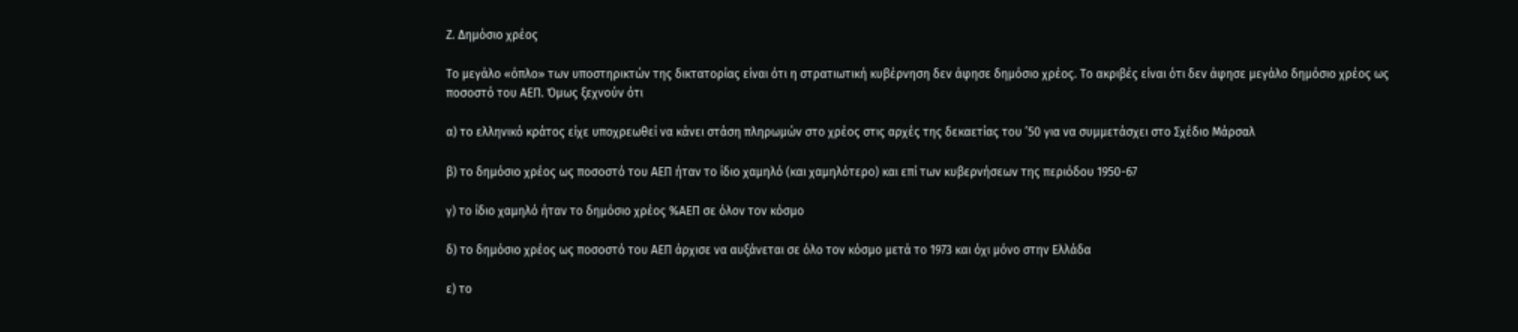Ζ. Δημόσιο χρέος

Το μεγάλο «όπλο» των υποστηρικτών της δικτατορίας είναι ότι η στρατιωτική κυβέρνηση δεν άφησε δημόσιο χρέος. Το ακριβές είναι ότι δεν άφησε μεγάλο δημόσιο χρέος ως ποσοστό του ΑΕΠ. Όμως ξεχνούν ότι

α) το ελληνικό κράτος είχε υποχρεωθεί να κάνει στάση πληρωμών στο χρέος στις αρχές της δεκαετίας του ’50 για να συμμετάσχει στο Σχέδιο Μάρσαλ

β) το δημόσιο χρέος ως ποσοστό του ΑΕΠ ήταν το ίδιο χαμηλό (και χαμηλότερο) και επί των κυβερνήσεων της περιόδου 1950-67

γ) το ίδιο χαμηλό ήταν το δημόσιο χρέος %ΑΕΠ σε όλον τον κόσμο

δ) το δημόσιο χρέος ως ποσοστό του ΑΕΠ άρχισε να αυξάνεται σε όλο τον κόσμο μετά το 1973 και όχι μόνο στην Ελλάδα

ε) το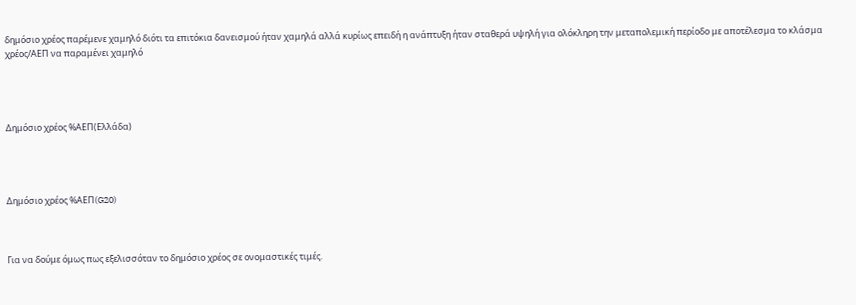δημόσιο χρέος παρέμενε χαμηλό διότι τα επιτόκια δανεισμού ήταν χαμηλά αλλά κυρίως επειδή η ανάπτυξη ήταν σταθερά υψηλή για ολόκληρη την μεταπολεμική περίοδο με αποτέλεσμα το κλάσμα χρέος/ΑΕΠ να παραμένει χαμηλό




Δημόσιο χρέος %ΑΕΠ(Ελλάδα)




Δημόσιο χρέος %ΑΕΠ(G20)



Για να δούμε όμως πως εξελισσόταν το δημόσιο χρέος σε ονομαστικές τιμές.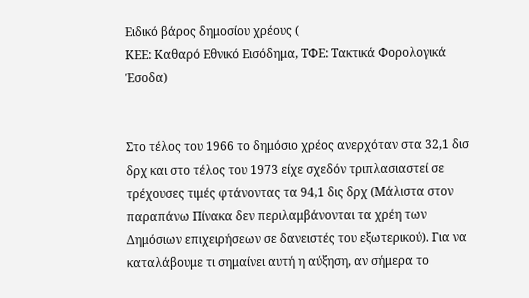Ειδικό βάρος δημοσίου χρέους (
ΚΕΕ: Καθαρό Εθνικό Εισόδημα, ΤΦΕ: Τακτικά Φορολογικά Έσοδα)


Στο τέλος του 1966 το δημόσιο χρέος ανερχόταν στα 32,1 δισ δρχ και στο τέλος του 1973 είχε σχεδόν τριπλασιαστεί σε τρέχουσες τιμές φτάνοντας τα 94,1 δις δρχ (Μάλιστα στον παραπάνω Πίνακα δεν περιλαμβάνονται τα χρέη των Δημόσιων επιχειρήσεων σε δανειστές του εξωτερικού). Για να καταλάβουμε τι σημαίνει αυτή η αύξηση, αν σήμερα το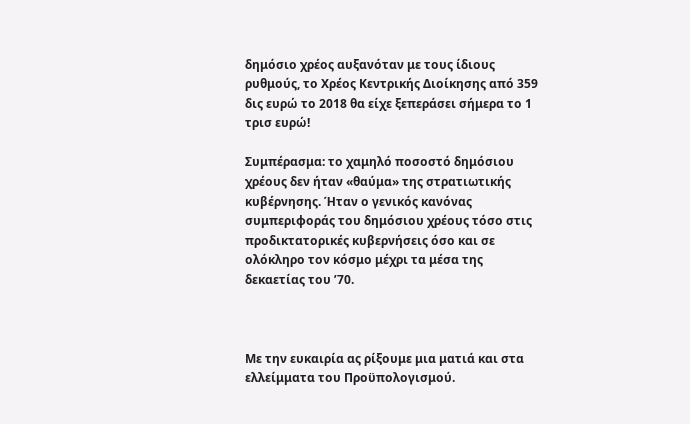δημόσιο χρέος αυξανόταν με τους ίδιους ρυθμούς, το Χρέος Κεντρικής Διοίκησης από 359 δις ευρώ το 2018 θα είχε ξεπεράσει σήμερα το 1 τρισ ευρώ!

Συμπέρασμα: το χαμηλό ποσοστό δημόσιου χρέους δεν ήταν «θαύμα» της στρατιωτικής κυβέρνησης. Ήταν ο γενικός κανόνας συμπεριφοράς του δημόσιου χρέους τόσο στις προδικτατορικές κυβερνήσεις όσο και σε ολόκληρο τον κόσμο μέχρι τα μέσα της δεκαετίας του ’70.



Με την ευκαιρία ας ρίξουμε μια ματιά και στα ελλείμματα του Προϋπολογισμού.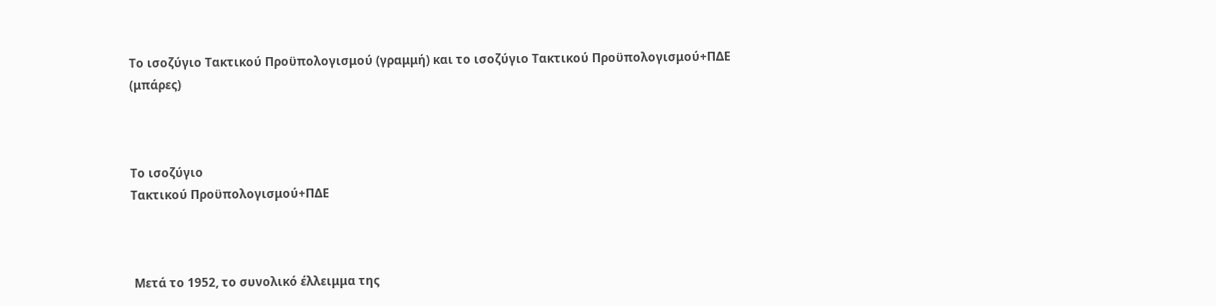Το ισοζύγιο Τακτικού Προϋπολογισμού (γραμμή) και το ισοζύγιο Τακτικού Προϋπολογισμού+ΠΔΕ (μπάρες)



Το ισοζύγιο
Τακτικού Προϋπολογισμού+ΠΔΕ



 Μετά το 1952, το συνολικό έλλειμμα της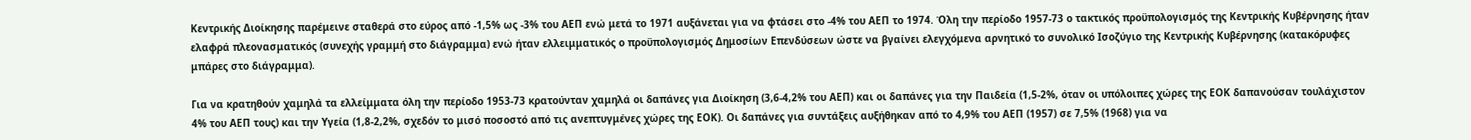Κεντρικής Διοίκησης παρέμεινε σταθερά στο εύρος από -1,5% ως -3% του ΑΕΠ ενώ μετά το 1971 αυξάνεται για να φτάσει στο -4% του ΑΕΠ το 1974. Όλη την περίοδο 1957-73 ο τακτικός προϋπολογισμός της Κεντρικής Κυβέρνησης ήταν ελαφρά πλεονασματικός (συνεχής γραμμή στο διάγραμμα) ενώ ήταν ελλειμματικός ο προϋπολογισμός Δημοσίων Επενδύσεων ώστε να βγαίνει ελεγχόμενα αρνητικό το συνολικό Ισοζύγιο της Κεντρικής Κυβέρνησης (κατακόρυφες μπάρες στο διάγραμμα).

Για να κρατηθούν χαμηλά τα ελλείμματα όλη την περίοδο 1953-73 κρατούνταν χαμηλά οι δαπάνες για Διοίκηση (3,6-4,2% του ΑΕΠ) και οι δαπάνες για την Παιδεία (1,5-2%, όταν οι υπόλοιπες χώρες της ΕΟΚ δαπανούσαν τουλάχιστον 4% του ΑΕΠ τους) και την Υγεία (1,8-2,2%, σχεδόν το μισό ποσοστό από τις ανεπτυγμένες χώρες της ΕΟΚ). Οι δαπάνες για συντάξεις αυξήθηκαν από το 4,9% του ΑΕΠ (1957) σε 7,5% (1968) για να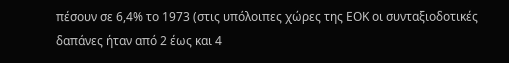πέσουν σε 6,4% το 1973 (στις υπόλοιπες χώρες της ΕΟΚ οι συνταξιοδοτικές δαπάνες ήταν από 2 έως και 4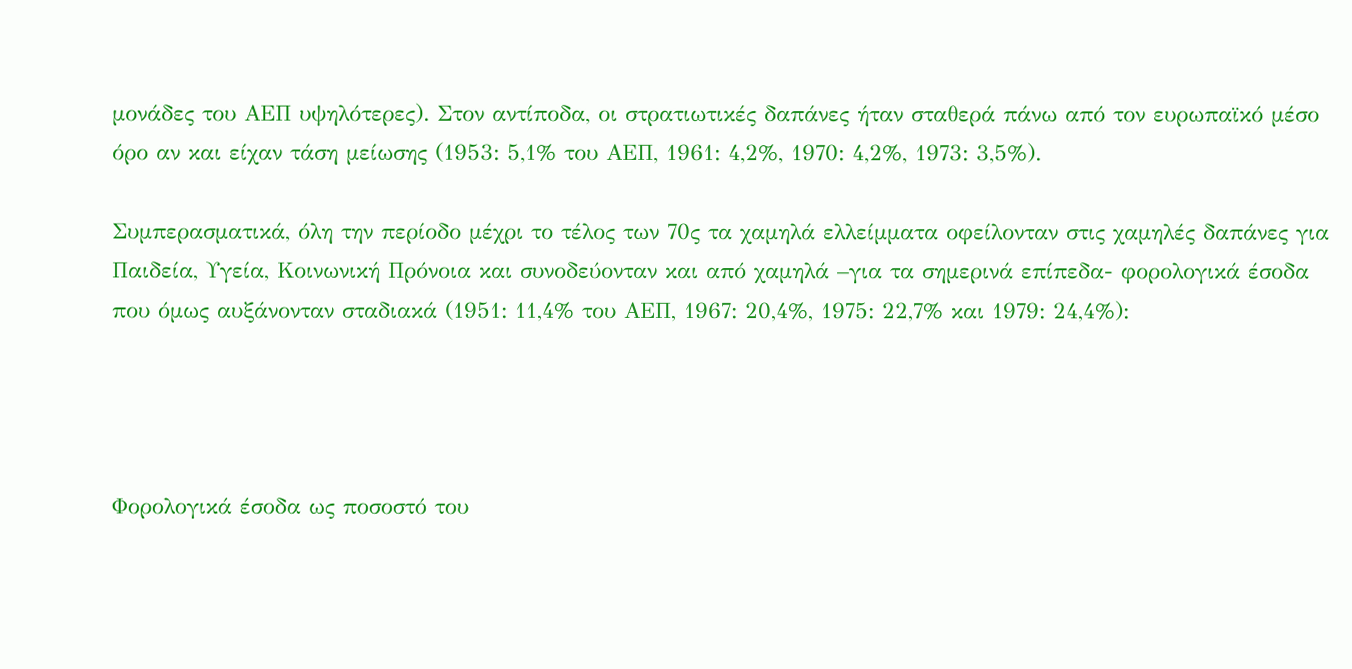μονάδες του ΑΕΠ υψηλότερες). Στον αντίποδα, οι στρατιωτικές δαπάνες ήταν σταθερά πάνω από τον ευρωπαϊκό μέσο όρο αν και είχαν τάση μείωσης (1953: 5,1% του ΑΕΠ, 1961: 4,2%, 1970: 4,2%, 1973: 3,5%).

Συμπερασματικά, όλη την περίοδο μέχρι το τέλος των 70ς τα χαμηλά ελλείμματα οφείλονταν στις χαμηλές δαπάνες για Παιδεία, Υγεία, Κοινωνική Πρόνοια και συνοδεύονταν και από χαμηλά –για τα σημερινά επίπεδα- φορολογικά έσοδα που όμως αυξάνονταν σταδιακά (1951: 11,4% του ΑΕΠ, 1967: 20,4%, 1975: 22,7% και 1979: 24,4%):




Φορολογικά έσοδα ως ποσοστό του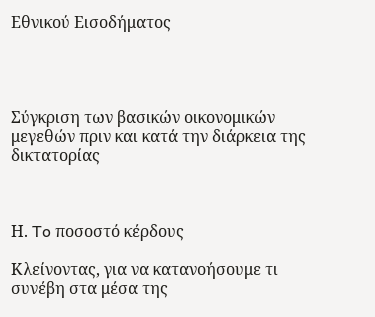Εθνικού Εισοδήματος




Σύγκριση των βασικών οικονομικών μεγεθών πριν και κατά την διάρκεια της δικτατορίας



Η. To ποσοστό κέρδους

Κλείνοντας, για να κατανοήσουμε τι συνέβη στα μέσα της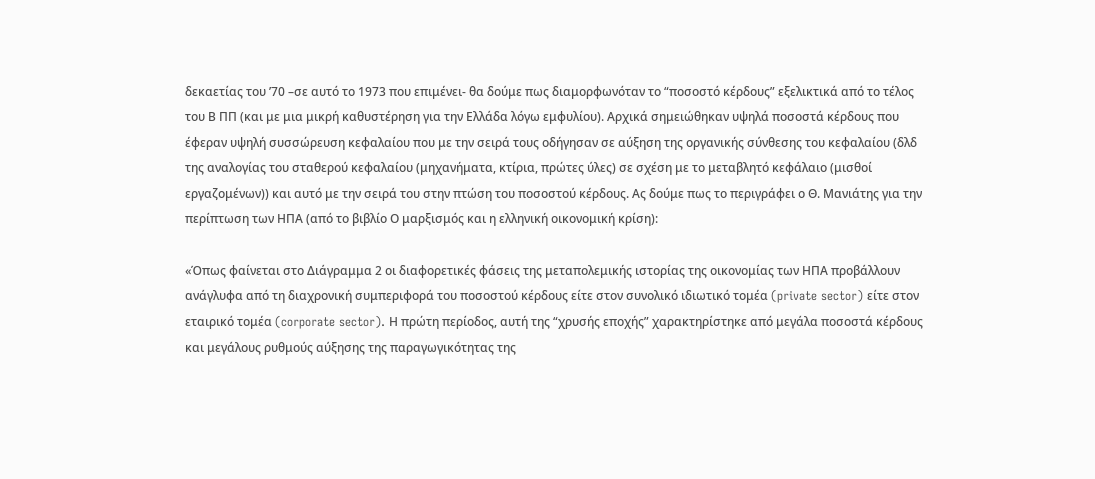δεκαετίας του ’70 –σε αυτό το 1973 που επιμένει- θα δούμε πως διαμορφωνόταν το “ποσοστό κέρδους” εξελικτικά από το τέλος του Β ΠΠ (και με μια μικρή καθυστέρηση για την Ελλάδα λόγω εμφυλίου). Αρχικά σημειώθηκαν υψηλά ποσοστά κέρδους που έφεραν υψηλή συσσώρευση κεφαλαίου που με την σειρά τους οδήγησαν σε αύξηση της οργανικής σύνθεσης του κεφαλαίου (δλδ της αναλογίας του σταθερού κεφαλαίου (μηχανήματα, κτίρια, πρώτες ύλες) σε σχέση με το μεταβλητό κεφάλαιο (μισθοί εργαζομένων)) και αυτό με την σειρά του στην πτώση του ποσοστού κέρδους. Ας δούμε πως το περιγράφει ο Θ. Μανιάτης για την περίπτωση των ΗΠΑ (από το βιβλίο Ο μαρξισμός και η ελληνική οικονομική κρίση):

«Όπως φαίνεται στο Διάγραμμα 2 οι διαφορετικές φάσεις της μεταπολεμικής ιστορίας της οικονομίας των ΗΠΑ προβάλλουν ανάγλυφα από τη διαχρονική συμπεριφορά του ποσοστού κέρδους είτε στον συνολικό ιδιωτικό τομέα (private sector) είτε στον εταιρικό τομέα (corporate sector). Η πρώτη περίοδος, αυτή της “χρυσής εποχής” χαρακτηρίστηκε από μεγάλα ποσοστά κέρδους και μεγάλους ρυθμούς αύξησης της παραγωγικότητας της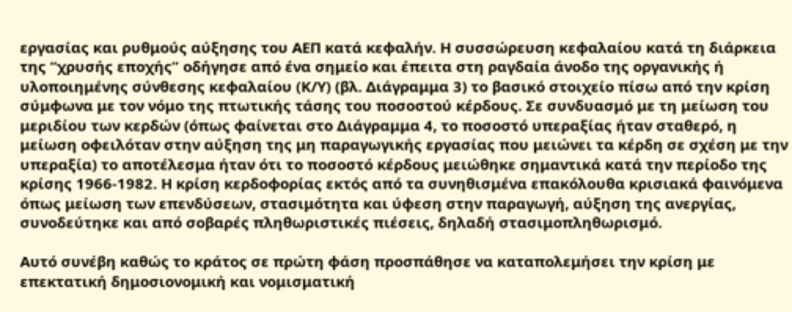εργασίας και ρυθμούς αύξησης του ΑΕΠ κατά κεφαλήν. Η συσσώρευση κεφαλαίου κατά τη διάρκεια της “χρυσής εποχής” οδήγησε από ένα σημείο και έπειτα στη ραγδαία άνοδο της οργανικής ή υλοποιημένης σύνθεσης κεφαλαίου (Κ/Υ) (βλ. Διάγραμμα 3) το βασικό στοιχείο πίσω από την κρίση σύμφωνα με τον νόμο της πτωτικής τάσης του ποσοστού κέρδους. Σε συνδυασμό με τη μείωση του μεριδίου των κερδών (όπως φαίνεται στο Διάγραμμα 4, το ποσοστό υπεραξίας ήταν σταθερό, η μείωση οφειλόταν στην αύξηση της μη παραγωγικής εργασίας που μειώνει τα κέρδη σε σχέση με την υπεραξία) το αποτέλεσμα ήταν ότι το ποσοστό κέρδους μειώθηκε σημαντικά κατά την περίοδο της κρίσης 1966-1982. Η κρίση κερδοφορίας εκτός από τα συνηθισμένα επακόλουθα κρισιακά φαινόμενα όπως μείωση των επενδύσεων, στασιμότητα και ύφεση στην παραγωγή, αύξηση της ανεργίας, συνοδεύτηκε και από σοβαρές πληθωριστικές πιέσεις, δηλαδή στασιμοπληθωρισμό.

Αυτό συνέβη καθώς το κράτος σε πρώτη φάση προσπάθησε να καταπολεμήσει την κρίση με επεκτατική δημοσιονομική και νομισματική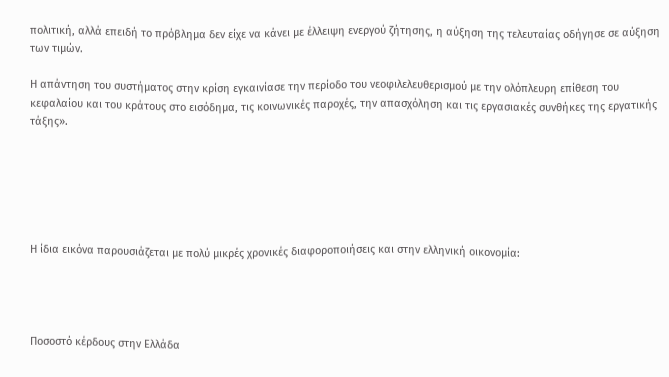πολιτική, αλλά επειδή το πρόβλημα δεν είχε να κάνει με έλλειψη ενεργού ζήτησης, η αύξηση της τελευταίας οδήγησε σε αύξηση των τιμών.

Η απάντηση του συστήματος στην κρίση εγκαινίασε την περίοδο του νεοφιλελευθερισμού με την ολόπλευρη επίθεση του κεφαλαίου και του κράτους στο εισόδημα, τις κοινωνικές παροχές, την απασχόληση και τις εργασιακές συνθήκες της εργατικής τάξης».






Η ίδια εικόνα παρουσιάζεται με πολύ μικρές χρονικές διαφοροποιήσεις και στην ελληνική οικονομία:




Ποσοστό κέρδους στην Ελλάδα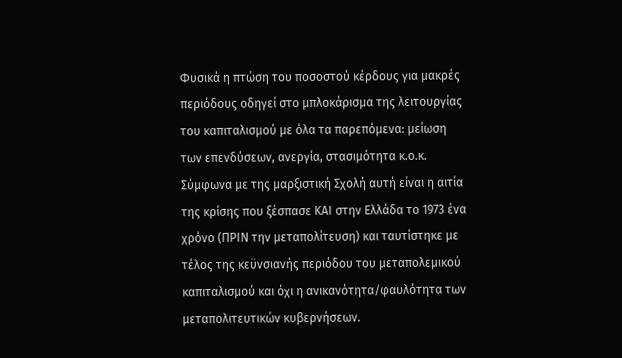Φυσικά η πτώση του ποσοστού κέρδους για μακρές περιόδους οδηγεί στο μπλοκάρισμα της λειτουργίας του καπιταλισμού με όλα τα παρεπόμενα: μείωση των επενδύσεων, ανεργία, στασιμότητα κ.ο.κ. Σύμφωνα με της μαρξιστική Σχολή αυτή είναι η αιτία της κρίσης που ξέσπασε ΚΑΙ στην Ελλάδα το 1973 ένα χρόνο (ΠΡΙΝ την μεταπολίτευση) και ταυτίστηκε με τέλος της κεϋνσιανής περιόδου του μεταπολεμικού καπιταλισμού και όχι η ανικανότητα/φαυλότητα των μεταπολιτευτικών κυβερνήσεων.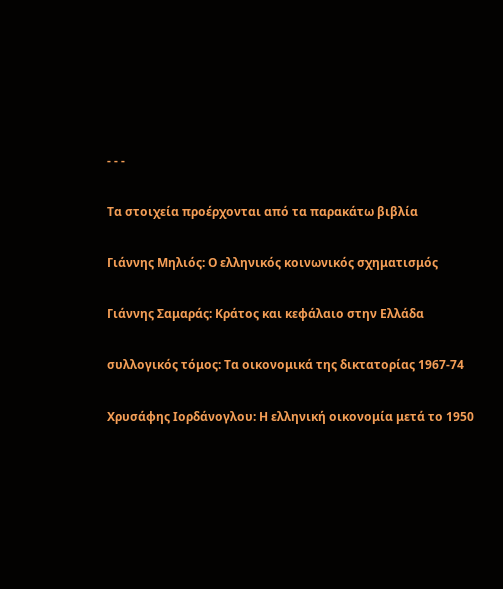- - -

Τα στοιχεία προέρχονται από τα παρακάτω βιβλία

Γιάννης Μηλιός: Ο ελληνικός κοινωνικός σχηματισμός

Γιάννης Σαμαράς: Κράτος και κεφάλαιο στην Ελλάδα

συλλογικός τόμος: Τα οικονομικά της δικτατορίας 1967-74

Χρυσάφης Ιορδάνογλου: Η ελληνική οικονομία μετά το 1950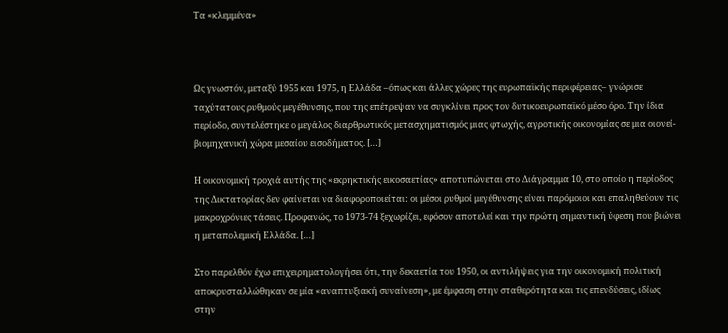Τα «κλεμμένα»



Ως γνωστόν, μεταξύ 1955 και 1975, η Ελλάδα –όπως και άλλες χώρες της ευρωπαϊκής περιφέρειας– γνώρισε ταχύτατους ρυθμούς μεγέθυνσης, που της επέτρεψαν να συγκλίνει προς τον δυτικοευρωπαϊκό μέσο όρο. Την ίδια περίοδο, συντελέστηκε ο μεγάλος διαρθρωτικός μετασχηματισμός μιας φτωχής, αγροτικής οικονομίας σε μια οιονεί-βιομηχανική χώρα μεσαίου εισοδήματος. […]

Η οικονομική τροχιά αυτής της «εκρηκτικής εικοσαετίας» αποτυπώνεται στο Διάγραμμα 10, στο οποίο η περίοδος της Δικτατορίας δεν φαίνεται να διαφοροποιείται: οι μέσοι ρυθμοί μεγέθυνσης είναι παρόμοιοι και επαληθεύουν τις μακροχρόνιες τάσεις. Προφανώς, το 1973-74 ξεχωρίζει, εφόσον αποτελεί και την πρώτη σημαντική ύφεση που βιώνει η μεταπολεμική Ελλάδα. […]

Στο παρελθόν έχω επιχειρηματολογήσει ότι, την δεκαετία του 1950, οι αντιλήψεις για την οικονομική πολιτική αποκρυσταλλώθηκαν σε μία «αναπτυξιακή συναίνεση», με έμφαση στην σταθερότητα και τις επενδύσεις, ιδίως στην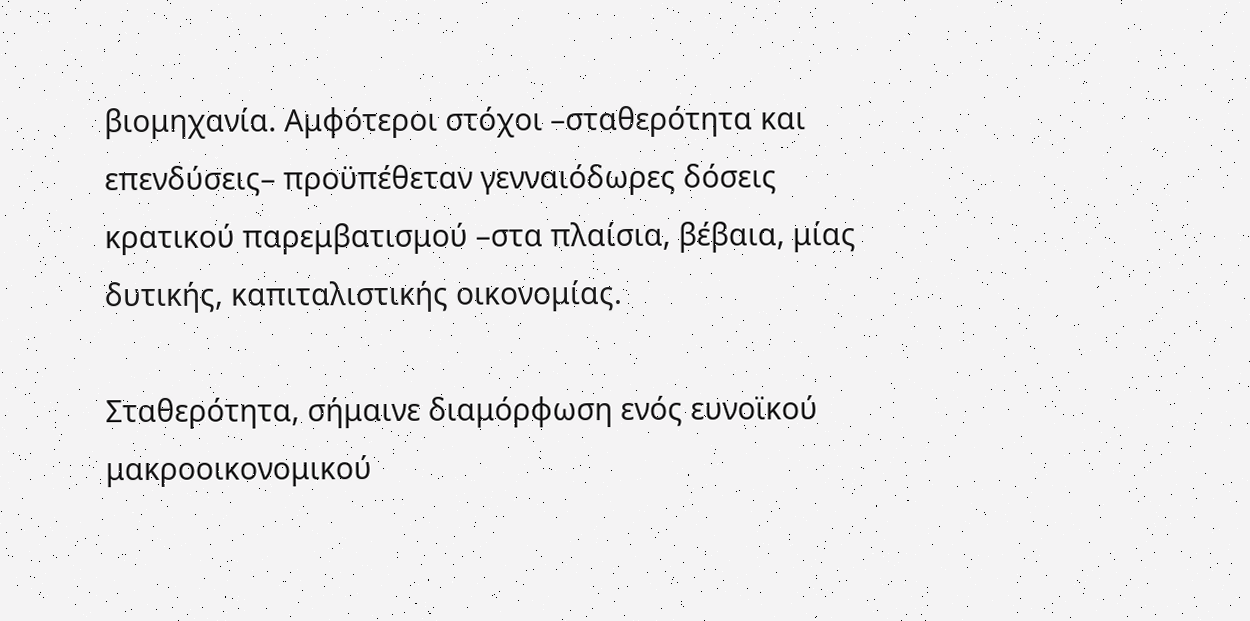βιομηχανία. Αμφότεροι στόχοι –σταθερότητα και επενδύσεις– προϋπέθεταν γενναιόδωρες δόσεις κρατικού παρεμβατισμού –στα πλαίσια, βέβαια, μίας δυτικής, καπιταλιστικής οικονομίας.

Σταθερότητα, σήμαινε διαμόρφωση ενός ευνοϊκού μακροοικονομικού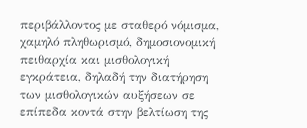περιβάλλοντος με σταθερό νόμισμα, χαμηλό πληθωρισμό, δημοσιονομική πειθαρχία και μισθολογική εγκράτεια, δηλαδή την διατήρηση των μισθολογικών αυξήσεων σε επίπεδα κοντά στην βελτίωση της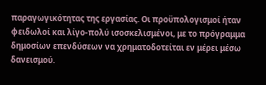παραγωγικότητας της εργασίας. Οι προϋπολογισμοί ήταν φειδωλοί και λίγο-πολύ ισοσκελισμένοι, με το πρόγραμμα δημοσίων επενδύσεων να χρηματοδοτείται εν μέρει μέσω δανεισμού.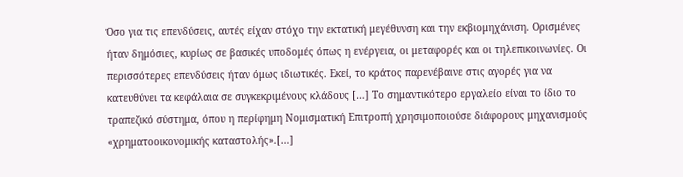Όσο για τις επενδύσεις, αυτές είχαν στόχο την εκτατική μεγέθυνση και την εκβιομηχάνιση. Ορισμένες ήταν δημόσιες, κυρίως σε βασικές υποδομές όπως η ενέργεια, οι μεταφορές και οι τηλεπικοινωνίες. Οι περισσότερες επενδύσεις ήταν όμως ιδιωτικές. Εκεί, το κράτος παρενέβαινε στις αγορές για να κατευθύνει τα κεφάλαια σε συγκεκριμένους κλάδους […] Το σημαντικότερο εργαλείο είναι το ίδιο το τραπεζικό σύστημα, όπου η περίφημη Νομισματική Επιτροπή χρησιμοποιούσε διάφορους μηχανισμούς «χρηματοοικονομικής καταστολής».[…]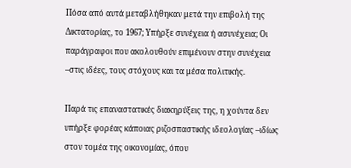Πόσα από αυτά μεταβλήθηκαν μετά την επιβολή της Δικτατορίας, το 1967; Υπήρξε συνέχεια ή ασυνέχεια; Οι παράγραφοι που ακολουθούν επιμένουν στην συνέχεια –στις ιδέες, τους στόχους και τα μέσα πολιτικής.

Παρά τις επαναστατικές διακηρύξεις της, η χούντα δεν υπήρξε φορέας κάποιας ριζοσπαστικής ιδεολογίας –ιδίως στον τομέα της οικονομίας, όπου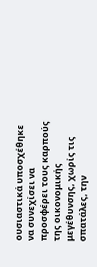ουσιαστικά υποσχέθηκε να συνεχίσει να προσφέρει τους καρπούς της οικονομικής μεγέθυνσης, χωρίς τις σπατάλες, την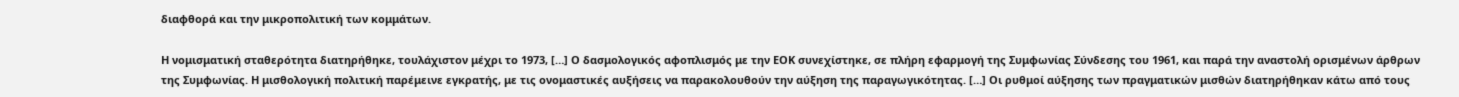διαφθορά και την μικροπολιτική των κομμάτων.

Η νομισματική σταθερότητα διατηρήθηκε, τουλάχιστον μέχρι το 1973, […] Ο δασμολογικός αφοπλισμός με την ΕΟΚ συνεχίστηκε, σε πλήρη εφαρμογή της Συμφωνίας Σύνδεσης του 1961, και παρά την αναστολή ορισμένων άρθρων της Συμφωνίας. Η μισθολογική πολιτική παρέμεινε εγκρατής, με τις ονομαστικές αυξήσεις να παρακολουθούν την αύξηση της παραγωγικότητας. […] Οι ρυθμοί αύξησης των πραγματικών μισθών διατηρήθηκαν κάτω από τους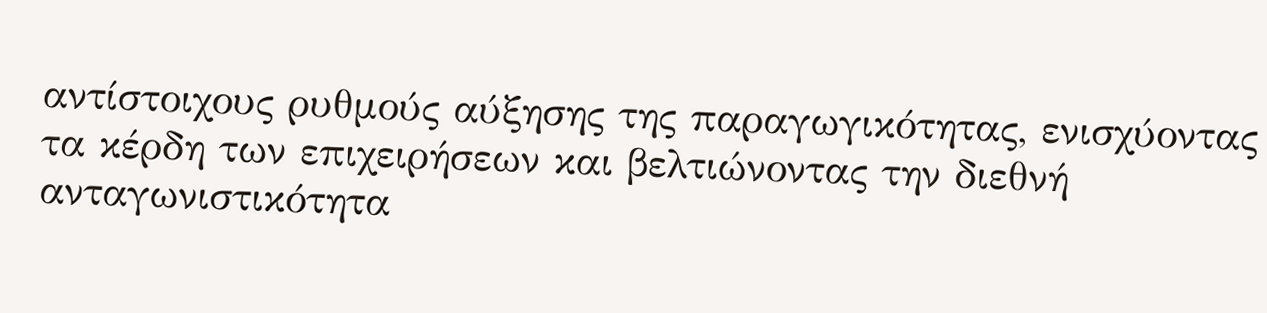αντίστοιχους ρυθμούς αύξησης της παραγωγικότητας, ενισχύοντας τα κέρδη των επιχειρήσεων και βελτιώνοντας την διεθνή ανταγωνιστικότητα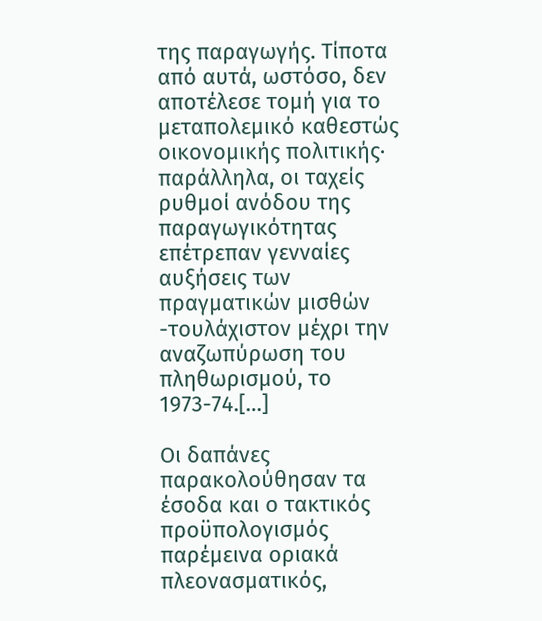της παραγωγής. Τίποτα από αυτά, ωστόσο, δεν αποτέλεσε τομή για το μεταπολεμικό καθεστώς οικονομικής πολιτικής· παράλληλα, οι ταχείς ρυθμοί ανόδου της παραγωγικότητας επέτρεπαν γενναίες αυξήσεις των πραγματικών μισθών -τουλάχιστον μέχρι την αναζωπύρωση του πληθωρισμού, το 1973-74.[…]

Οι δαπάνες παρακολούθησαν τα έσοδα και ο τακτικός προϋπολογισμός παρέμεινα οριακά πλεονασματικός,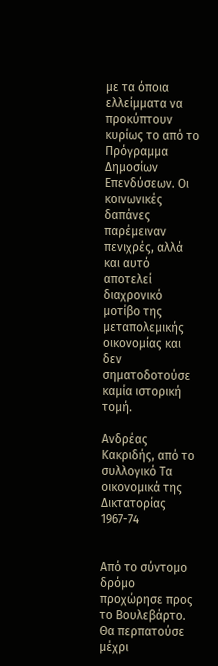με τα όποια ελλείμματα να προκύπτουν κυρίως το από το Πρόγραμμα Δημοσίων Επενδύσεων. Οι κοινωνικές δαπάνες παρέμειναν πενιχρές, αλλά και αυτό αποτελεί διαχρονικό μοτίβο της μεταπολεμικής οικονομίας και δεν σηματοδοτούσε καμία ιστορική τομή.

Ανδρέας Κακριδής, από το συλλογικό Τα οικονομικά της Δικτατορίας 1967-74


Από το σύντομο δρόμο προχώρησε προς το Βουλεβάρτο. Θα περπατούσε μέχρι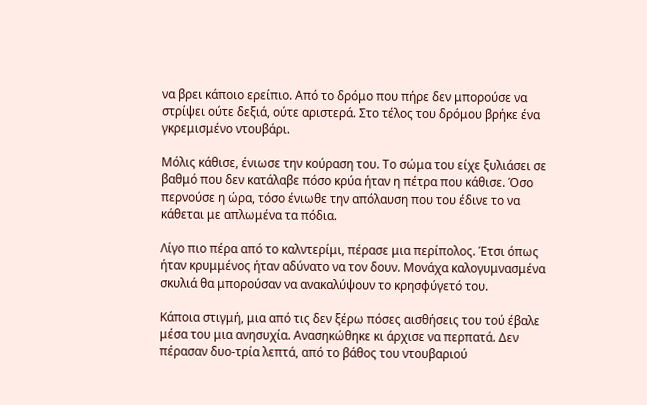να βρει κάποιο ερείπιο. Από το δρόμο που πήρε δεν μπορούσε να στρίψει ούτε δεξιά, ούτε αριστερά. Στο τέλος του δρόμου βρήκε ένα γκρεμισμένο ντουβάρι.

Μόλις κάθισε, ένιωσε την κούραση του. Το σώμα του είχε ξυλιάσει σε βαθμό που δεν κατάλαβε πόσο κρύα ήταν η πέτρα που κάθισε. Όσο περνούσε η ώρα, τόσο ένιωθε την απόλαυση που του έδινε το να κάθεται με απλωμένα τα πόδια.

Λίγο πιο πέρα από το καλντερίμι, πέρασε μια περίπολος. Έτσι όπως ήταν κρυμμένος ήταν αδύνατο να τον δουν. Μονάχα καλογυμνασμένα σκυλιά θα μπορούσαν να ανακαλύψουν το κρησφύγετό του.

Κάποια στιγμή, μια από τις δεν ξέρω πόσες αισθήσεις του τού έβαλε μέσα του μια ανησυχία. Ανασηκώθηκε κι άρχισε να περπατά. Δεν πέρασαν δυο-τρία λεπτά, από το βάθος του ντουβαριού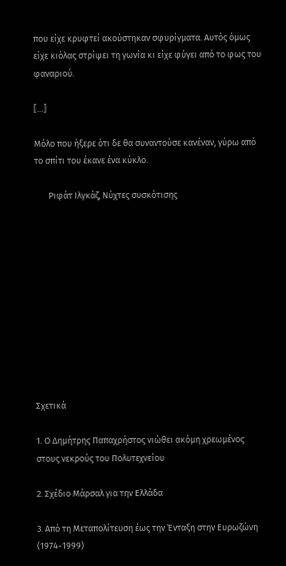που είχε κρυφτεί ακούστηκαν σφυρίγματα. Αυτός όμως είχε κιόλας στρίψει τη γωνία κι είχε φύγει από το φως του φαναριού.

[…]

Μόλο που ήξερε ότι δε θα συναντούσε κανέναν, γύρω από το σπίτι του έκανε ένα κύκλο.

       Ριφάτ Ιλγκάζ, Νύχτες συσκότισης











Σχετικά

1. Ο Δημήτρης Παπαχρήστος νιώθει ακόμη χρεωμένος στους νεκρούς του Πολυτεχνείου

2. Σχέδιο Μάρσαλ για την Ελλάδα

3. Από τη Μεταπολίτευση έως την Ένταξη στην Ευρωζώνη (1974-1999)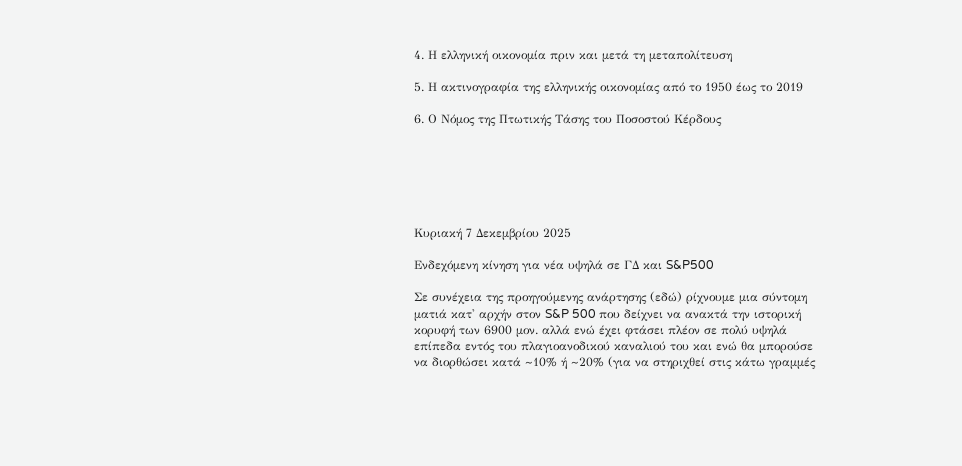4. Η ελληνική οικονομία πριν και μετά τη μεταπολίτευση

5. Η ακτινογραφία της ελληνικής οικονομίας από το 1950 έως το 2019

6. Ο Νόμος της Πτωτικής Τάσης του Ποσοστού Κέρδους






Κυριακή 7 Δεκεμβρίου 2025

Ενδεχόμενη κίνηση για νέα υψηλά σε ΓΔ και S&P500

Σε συνέχεια της προηγούμενης ανάρτησης (εδώ) ρίχνουμε μια σύντομη ματιά κατ' αρχήν στον S&P 500 που δείχνει να ανακτά την ιστορική κορυφή των 6900 μον. αλλά ενώ έχει φτάσει πλέον σε πολύ υψηλά επίπεδα εντός του πλαγιοανοδικού καναλιού του και ενώ θα μπορούσε να διορθώσει κατά ~10% ή ~20% (για να στηριχθεί στις κάτω γραμμές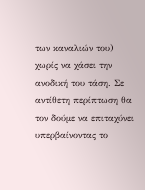των καναλιών του) χωρίς να χάσει την ανοδική του τάση. Σε αντίθετη περίπτωση θα τον δούμε να επιταχύνει υπερβαίνοντας το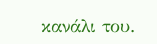κανάλι του.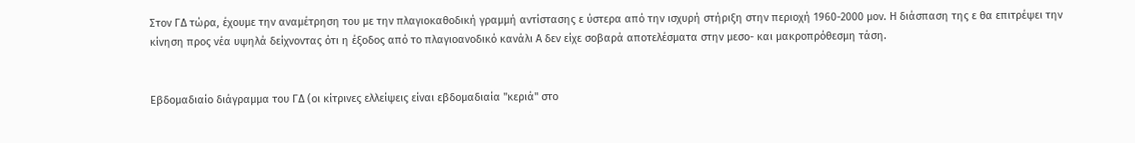Στον ΓΔ τώρα, έχουμε την αναμέτρηση του με την πλαγιοκαθοδική γραμμή αντίστασης ε ύστερα από την ισχυρή στήριξη στην περιοχή 1960-2000 μον. Η διάσπαση της ε θα επιτρέψει την κίνηση προς νέα υψηλά δείχνοντας ότι η έξοδος από το πλαγιοανοδικό κανάλι Α δεν είχε σοβαρά αποτελέσματα στην μεσο- και μακροπρόθεσμη τάση.


Εβδομαδιαίο διάγραμμα του ΓΔ (οι κίτρινες ελλείψεις είναι εβδομαδιαία "κεριά" στο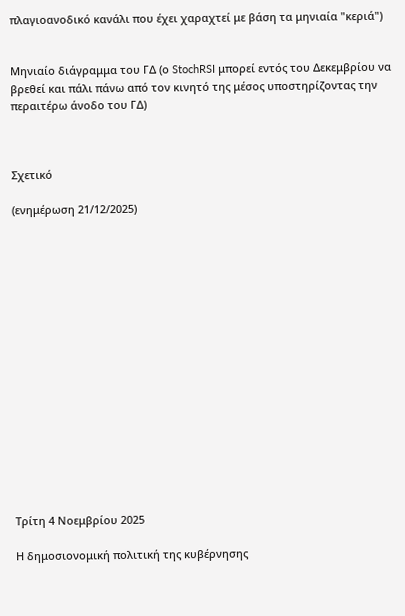πλαγιοανοδικό κανάλι που έχει χαραχτεί με βάση τα μηνιαία "κεριά")


Μηνιαίο διάγραμμα του ΓΔ (ο StochRSI μπορεί εντός του Δεκεμβρίου να βρεθεί και πάλι πάνω από τον κινητό της μέσος υποστηρίζοντας την περαιτέρω άνοδο του ΓΔ)



Σχετικό

(ενημέρωση 21/12/2025)

















Τρίτη 4 Νοεμβρίου 2025

Η δημοσιονομική πολιτική της κυβέρνησης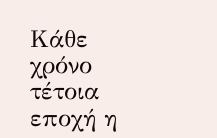Κάθε χρόνο τέτοια εποχή η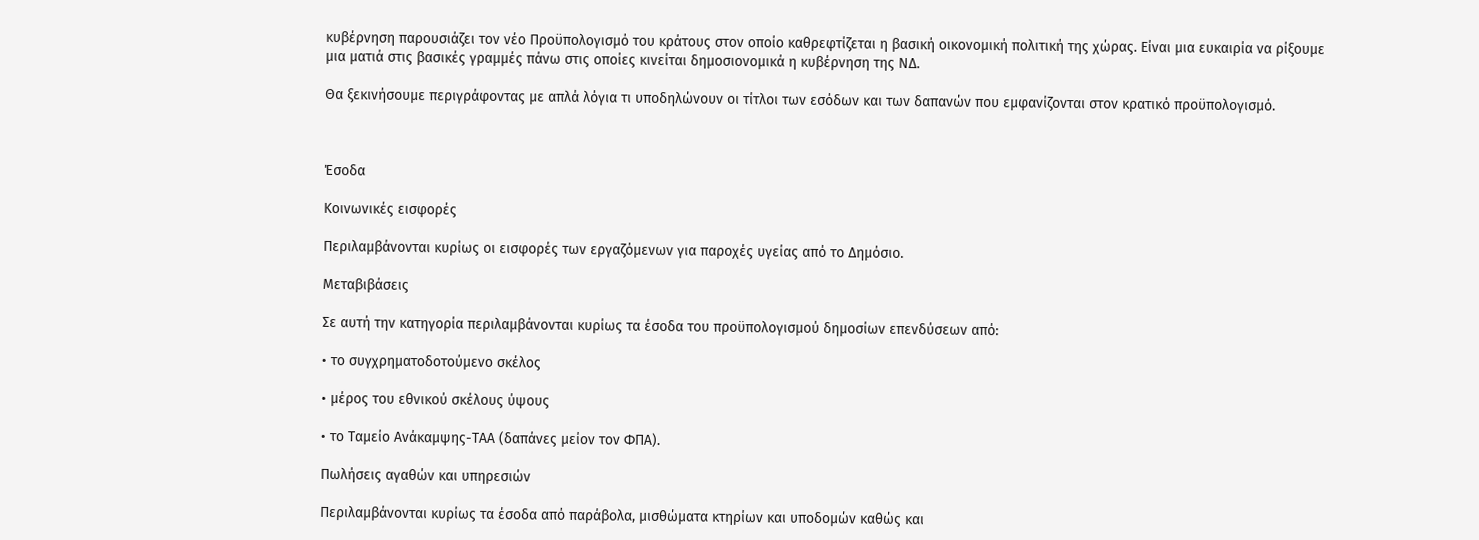κυβέρνηση παρουσιάζει τον νέο Προϋπολογισμό του κράτους στον οποίο καθρεφτίζεται η βασική οικονομική πολιτική της χώρας. Είναι μια ευκαιρία να ρίξουμε μια ματιά στις βασικές γραμμές πάνω στις οποίες κινείται δημοσιονομικά η κυβέρνηση της ΝΔ.

Θα ξεκινήσουμε περιγράφοντας με απλά λόγια τι υποδηλώνουν οι τίτλοι των εσόδων και των δαπανών που εμφανίζονται στον κρατικό προϋπολογισμό.



Έσοδα

Κοινωνικές εισφορές

Περιλαμβάνονται κυρίως οι εισφορές των εργαζόμενων για παροχές υγείας από το Δημόσιο.

Μεταβιβάσεις

Σε αυτή την κατηγορία περιλαμβάνονται κυρίως τα έσοδα του προϋπολογισμού δημοσίων επενδύσεων από:

• το συγχρηματοδοτούμενο σκέλος

• μέρος του εθνικού σκέλους ύψους

• το Ταμείο Ανάκαμψης-ΤΑΑ (δαπάνες μείον τον ΦΠΑ).

Πωλήσεις αγαθών και υπηρεσιών

Περιλαμβάνονται κυρίως τα έσοδα από παράβολα, μισθώματα κτηρίων και υποδομών καθώς και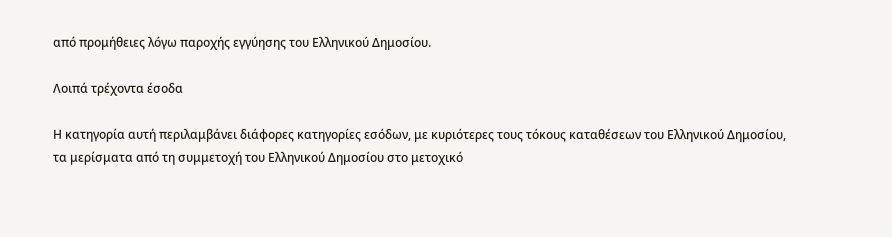από προμήθειες λόγω παροχής εγγύησης του Ελληνικού Δημοσίου.

Λοιπά τρέχοντα έσοδα

Η κατηγορία αυτή περιλαμβάνει διάφορες κατηγορίες εσόδων, με κυριότερες τους τόκους καταθέσεων του Ελληνικού Δημοσίου, τα μερίσματα από τη συμμετοχή του Ελληνικού Δημοσίου στο μετοχικό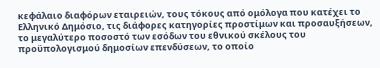κεφάλαιο διαφόρων εταιρειών, τους τόκους από ομόλογα που κατέχει το Ελληνικό Δημόσιο, τις διάφορες κατηγορίες προστίμων και προσαυξήσεων, το μεγαλύτερο ποσοστό των εσόδων του εθνικού σκέλους του προϋπολογισμού δημοσίων επενδύσεων, το οποίο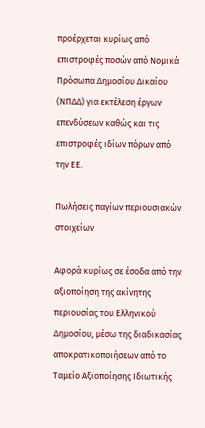προέρχεται κυρίως από επιστροφές ποσών από Νομικά Πρόσωπα Δημοσίου Δικαίου (ΝΠΔΔ) για εκτέλεση έργων επενδύσεων καθώς και τις επιστροφές ιδίων πόρων από την ΕΕ.

Πωλήσεις παγίων περιουσιακών στοιχείων

Αφορά κυρίως σε έσοδα από την αξιοποίηση της ακίνητης περιουσίας του Ελληνικού Δημοσίου, μέσω της διαδικασίας αποκρατικοποιήσεων από το Ταμείο Αξιοποίησης Ιδιωτικής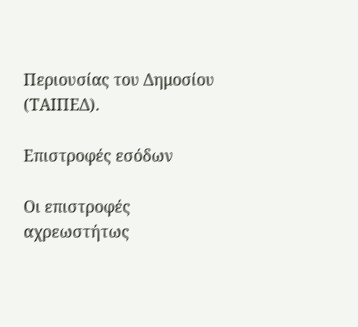Περιουσίας του Δημοσίου (ΤΑΙΠΕΔ).

Επιστροφές εσόδων

Οι επιστροφές αχρεωστήτως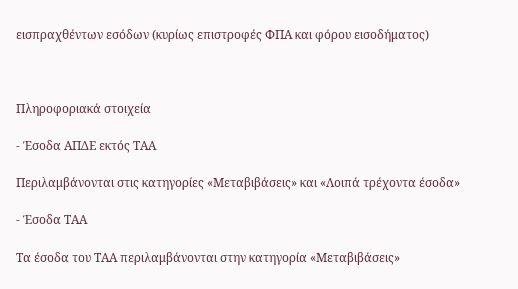εισπραχθέντων εσόδων (κυρίως επιστροφές ΦΠΑ και φόρου εισοδήματος)



Πληροφοριακά στοιχεία

- Έσοδα ΑΠΔΕ εκτός ΤΑΑ

Περιλαμβάνονται στις κατηγορίες «Μεταβιβάσεις» και «Λοιπά τρέχοντα έσοδα»

- Έσοδα ΤΑΑ

Τα έσοδα του ΤΑΑ περιλαμβάνονται στην κατηγορία «Μεταβιβάσεις»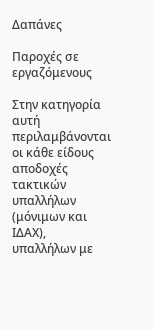Δαπάνες

Παροχές σε εργαζόμενους

Στην κατηγορία αυτή περιλαμβάνονται οι κάθε είδους αποδοχές τακτικών υπαλλήλων (μόνιμων και ΙΔΑΧ), υπαλλήλων με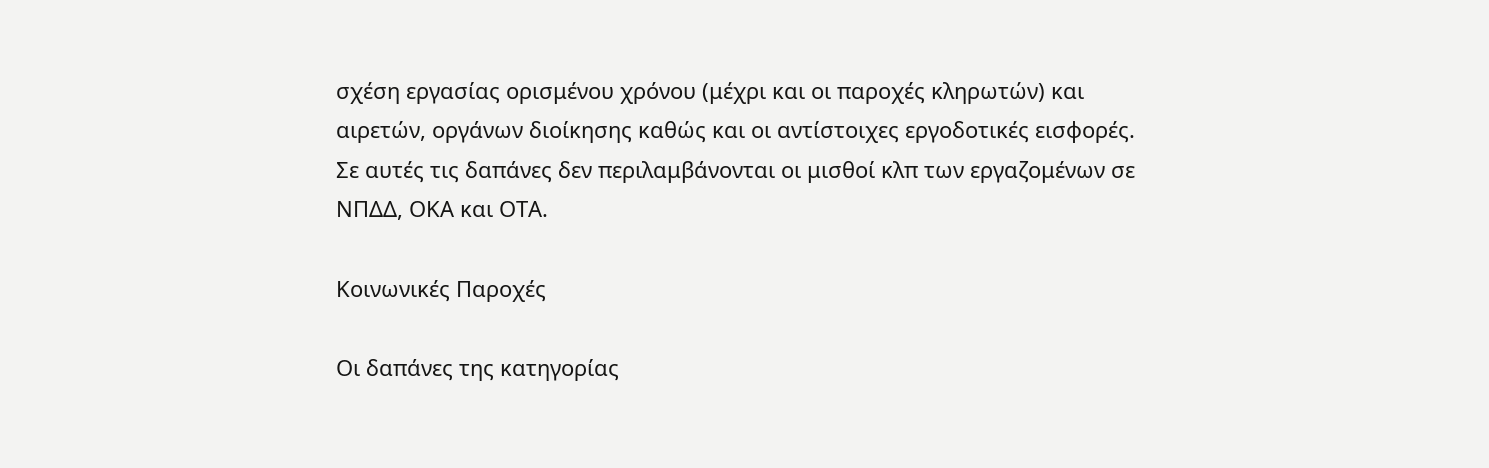σχέση εργασίας ορισμένου χρόνου (μέχρι και οι παροχές κληρωτών) και αιρετών, οργάνων διοίκησης καθώς και οι αντίστοιχες εργοδοτικές εισφορές. Σε αυτές τις δαπάνες δεν περιλαμβάνονται οι μισθοί κλπ των εργαζομένων σε ΝΠΔΔ, ΟΚΑ και ΟΤΑ.

Κοινωνικές Παροχές

Οι δαπάνες της κατηγορίας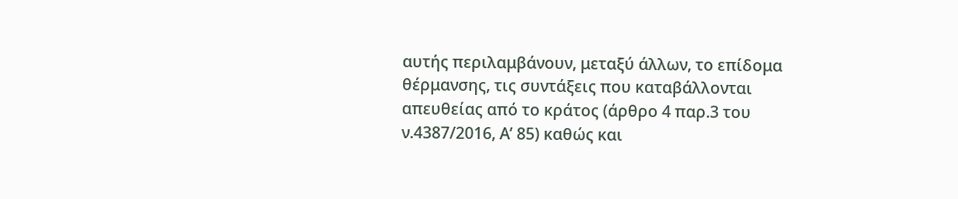αυτής περιλαμβάνουν, μεταξύ άλλων, το επίδομα θέρμανσης, τις συντάξεις που καταβάλλονται απευθείας από το κράτος (άρθρο 4 παρ.3 του ν.4387/2016, Α’ 85) καθώς και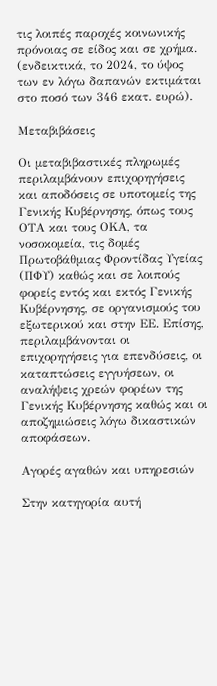τις λοιπές παροχές κοινωνικής πρόνοιας σε είδος και σε χρήμα. (ενδεικτικά, το 2024, το ύψος των εν λόγω δαπανών εκτιμάται στο ποσό των 346 εκατ. ευρώ).

Μεταβιβάσεις

Οι μεταβιβαστικές πληρωμές περιλαμβάνουν επιχορηγήσεις και αποδόσεις σε υποτομείς της Γενικής Κυβέρνησης, όπως τους ΟΤΑ και τους ΟΚΑ, τα νοσοκομεία, τις δομές Πρωτοβάθμιας Φροντίδας Υγείας (ΠΦΥ) καθώς και σε λοιπούς φορείς εντός και εκτός Γενικής Κυβέρνησης, σε οργανισμούς του εξωτερικού και στην ΕΕ. Επίσης, περιλαμβάνονται οι επιχορηγήσεις για επενδύσεις, οι καταπτώσεις εγγυήσεων, οι αναλήψεις χρεών φορέων της Γενικής Κυβέρνησης καθώς και οι αποζημιώσεις λόγω δικαστικών αποφάσεων.

Αγορές αγαθών και υπηρεσιών

Στην κατηγορία αυτή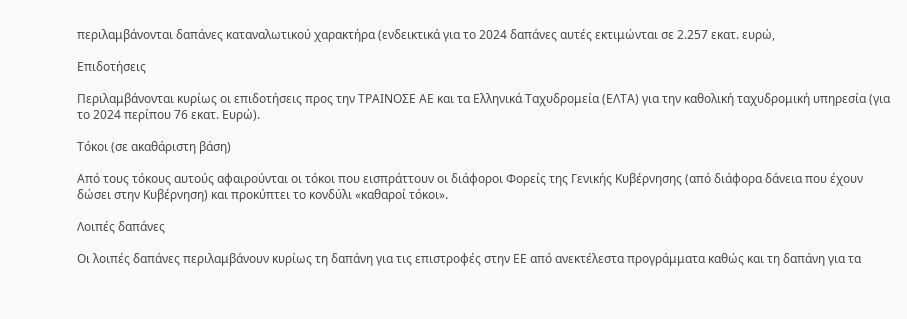περιλαμβάνονται δαπάνες καταναλωτικού χαρακτήρα (ενδεικτικά για το 2024 δαπάνες αυτές εκτιμώνται σε 2.257 εκατ. ευρώ,

Επιδοτήσεις

Περιλαμβάνονται κυρίως οι επιδοτήσεις προς την ΤΡΑΙΝΟΣΕ ΑΕ και τα Ελληνικά Ταχυδρομεία (ΕΛΤΑ) για την καθολική ταχυδρομική υπηρεσία (για το 2024 περίπου 76 εκατ. Ευρώ).

Τόκοι (σε ακαθάριστη βάση)

Από τους τόκους αυτούς αφαιρούνται οι τόκοι που εισπράττουν οι διάφοροι Φορείς της Γενικής Κυβέρνησης (από διάφορα δάνεια που έχουν δώσει στην Κυβέρνηση) και προκύπτει το κονδύλι «καθαροί τόκοι».

Λοιπές δαπάνες

Οι λοιπές δαπάνες περιλαμβάνουν κυρίως τη δαπάνη για τις επιστροφές στην ΕΕ από ανεκτέλεστα προγράμματα καθώς και τη δαπάνη για τα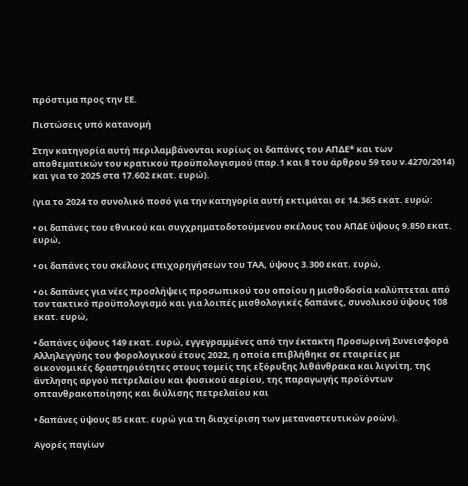πρόστιμα προς την ΕΕ.

Πιστώσεις υπό κατανομή

Στην κατηγορία αυτή περιλαμβάνονται κυρίως οι δαπάνες του ΑΠΔΕ* και των αποθεματικών του κρατικού προϋπολογισμού (παρ.1 και 8 του άρθρου 59 του ν.4270/2014) και για το 2025 στα 17.602 εκατ. ευρώ).

(για το 2024 το συνολικό ποσό για την κατηγορία αυτή εκτιμάται σε 14.365 εκατ. ευρώ:

• οι δαπάνες του εθνικού και συγχρηματοδοτούμενου σκέλους του ΑΠΔΕ ύψους 9.850 εκατ. ευρώ,

• οι δαπάνες του σκέλους επιχορηγήσεων του ΤΑΑ, ύψους 3.300 εκατ. ευρώ,

• οι δαπάνες για νέες προσλήψεις προσωπικού του οποίου η μισθοδοσία καλύπτεται από τον τακτικό προϋπολογισμό και για λοιπές μισθολογικές δαπάνες, συνολικού ύψους 108 εκατ. ευρώ,

• δαπάνες ύψους 149 εκατ. ευρώ, εγγεγραμμένες από την έκτακτη Προσωρινή Συνεισφορά Αλληλεγγύης του φορολογικού έτους 2022, η οποία επιβλήθηκε σε εταιρείες με οικονομικές δραστηριότητες στους τομείς της εξόρυξης λιθάνθρακα και λιγνίτη, της άντλησης αργού πετρελαίου και φυσικού αερίου, της παραγωγής προϊόντων οπτανθρακοποίησης και διύλισης πετρελαίου και

• δαπάνες ύψους 85 εκατ. ευρώ για τη διαχείριση των μεταναστευτικών ροών).

Αγορές παγίων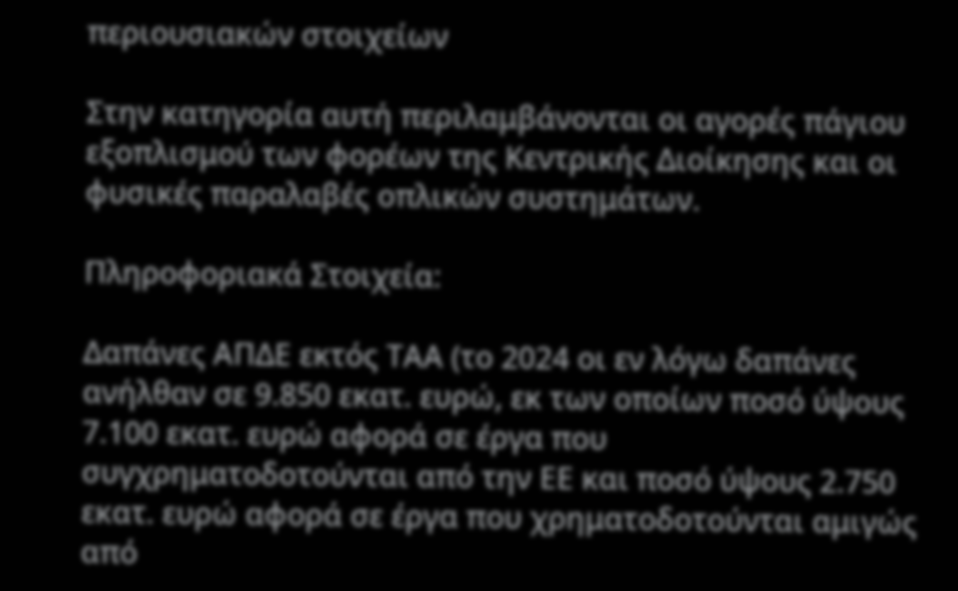περιουσιακών στοιχείων

Στην κατηγορία αυτή περιλαμβάνονται οι αγορές πάγιου εξοπλισμού των φορέων της Κεντρικής Διοίκησης και οι φυσικές παραλαβές οπλικών συστημάτων.

Πληροφοριακά Στοιχεία:

Δαπάνες ΑΠΔΕ εκτός ΤΑΑ (το 2024 οι εν λόγω δαπάνες ανήλθαν σε 9.850 εκατ. ευρώ, εκ των οποίων ποσό ύψους 7.100 εκατ. ευρώ αφορά σε έργα που συγχρηματοδοτούνται από την ΕΕ και ποσό ύψους 2.750 εκατ. ευρώ αφορά σε έργα που χρηματοδοτούνται αμιγώς από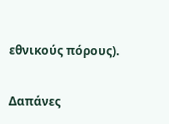εθνικούς πόρους).

Δαπάνες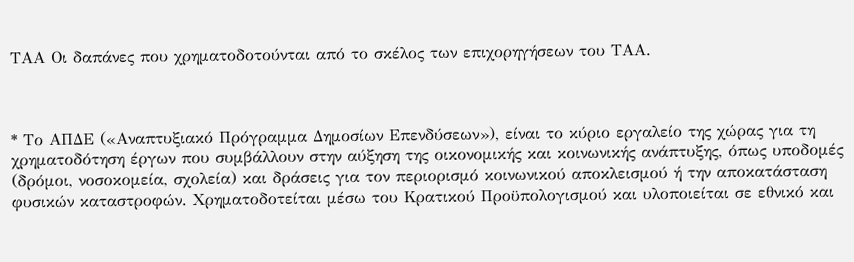ΤΑΑ Οι δαπάνες που χρηματοδοτούνται από το σκέλος των επιχορηγήσεων του ΤΑΑ.



* Το ΑΠΔΕ («Αναπτυξιακό Πρόγραμμα Δημοσίων Επενδύσεων»), είναι το κύριο εργαλείο της χώρας για τη χρηματοδότηση έργων που συμβάλλουν στην αύξηση της οικονομικής και κοινωνικής ανάπτυξης, όπως υποδομές (δρόμοι, νοσοκομεία, σχολεία) και δράσεις για τον περιορισμό κοινωνικού αποκλεισμού ή την αποκατάσταση φυσικών καταστροφών. Χρηματοδοτείται μέσω του Κρατικού Προϋπολογισμού και υλοποιείται σε εθνικό και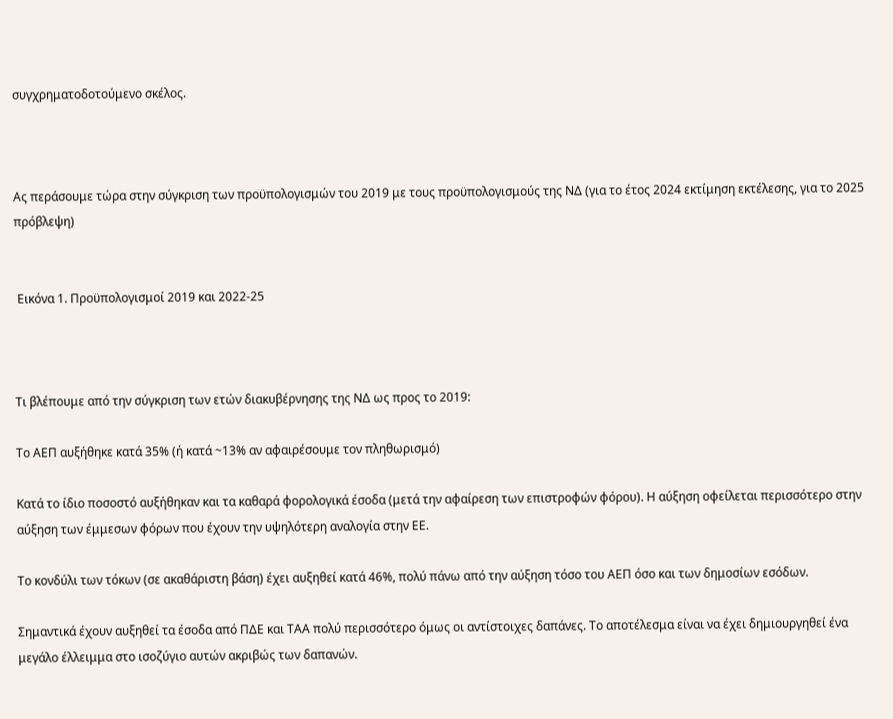συγχρηματοδοτούμενο σκέλος.



Ας περάσουμε τώρα στην σύγκριση των προϋπολογισμών του 2019 με τους προϋπολογισμούς της ΝΔ (για το έτος 2024 εκτίμηση εκτέλεσης, για το 2025 πρόβλεψη)


 Εικόνα 1. Προϋπολογισμοί 2019 και 2022-25



Τι βλέπουμε από την σύγκριση των ετών διακυβέρνησης της ΝΔ ως προς το 2019:

Το ΑΕΠ αυξήθηκε κατά 35% (ή κατά ~13% αν αφαιρέσουμε τον πληθωρισμό)

Κατά το ίδιο ποσοστό αυξήθηκαν και τα καθαρά φορολογικά έσοδα (μετά την αφαίρεση των επιστροφών φόρου). Η αύξηση οφείλεται περισσότερο στην αύξηση των έμμεσων φόρων που έχουν την υψηλότερη αναλογία στην ΕΕ.

Το κονδύλι των τόκων (σε ακαθάριστη βάση) έχει αυξηθεί κατά 46%, πολύ πάνω από την αύξηση τόσο του ΑΕΠ όσο και των δημοσίων εσόδων.

Σημαντικά έχουν αυξηθεί τα έσοδα από ΠΔΕ και ΤΑΑ πολύ περισσότερο όμως οι αντίστοιχες δαπάνες. Το αποτέλεσμα είναι να έχει δημιουργηθεί ένα μεγάλο έλλειμμα στο ισοζύγιο αυτών ακριβώς των δαπανών.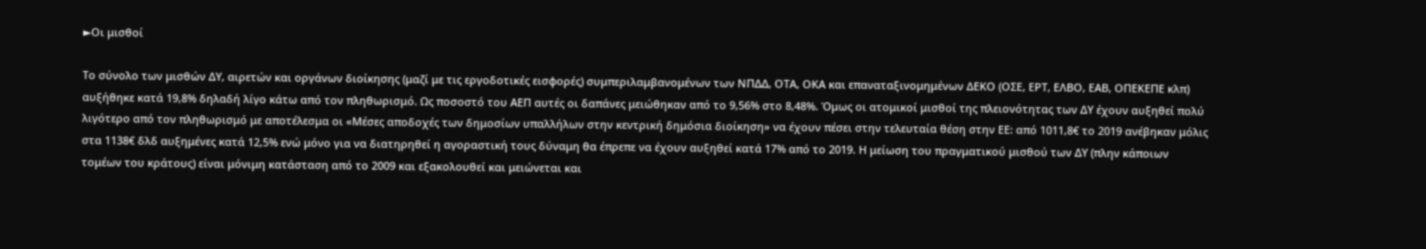►Οι μισθοί

Το σύνολο των μισθών ΔΥ, αιρετών και οργάνων διοίκησης (μαζί με τις εργοδοτικές εισφορές) συμπεριλαμβανομένων των ΝΠΔΔ, ΟΤΑ, ΟΚΑ και επαναταξινομημένων ΔΕΚΟ (ΟΣΕ, ΕΡΤ, ΕΛΒΟ, ΕΑΒ, ΟΠΕΚΕΠΕ κλπ) αυξήθηκε κατά 19,8% δηλαδή λίγο κάτω από τον πληθωρισμό. Ως ποσοστό του ΑΕΠ αυτές οι δαπάνες μειώθηκαν από το 9,56% στο 8,48%. Όμως οι ατομικοί μισθοί της πλειονότητας των ΔΥ έχουν αυξηθεί πολύ λιγότερο από τον πληθωρισμό με αποτέλεσμα οι «Μέσες αποδοχές των δημοσίων υπαλλήλων στην κεντρική δημόσια διοίκηση» να έχουν πέσει στην τελευταία θέση στην ΕΕ: από 1011,8€ το 2019 ανέβηκαν μόλις στα 1138€ δλδ αυξημένες κατά 12,5% ενώ μόνο για να διατηρηθεί η αγοραστική τους δύναμη θα έπρεπε να έχουν αυξηθεί κατά 17% από το 2019. Η μείωση του πραγματικού μισθού των ΔΥ (πλην κάποιων τομέων του κράτους) είναι μόνιμη κατάσταση από το 2009 και εξακολουθεί και μειώνεται και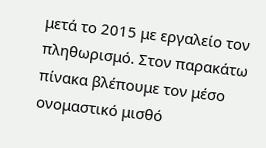μετά το 2015 με εργαλείο τον πληθωρισμό. Στον παρακάτω πίνακα βλέπουμε τον μέσο ονομαστικό μισθό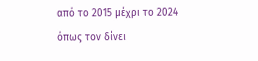από το 2015 μέχρι το 2024 όπως τον δίνει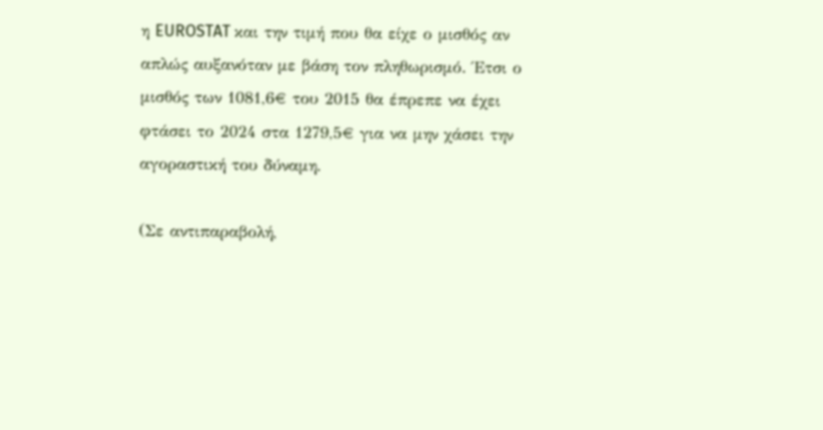η EUROSTAT και την τιμή που θα είχε ο μισθός αν απλώς αυξανόταν με βάση τον πληθωρισμό. Έτσι ο μισθός των 1081,6€ του 2015 θα έπρεπε να έχει φτάσει το 2024 στα 1279,5€ για να μην χάσει την αγοραστική του δύναμη.

(Σε αντιπαραβολή,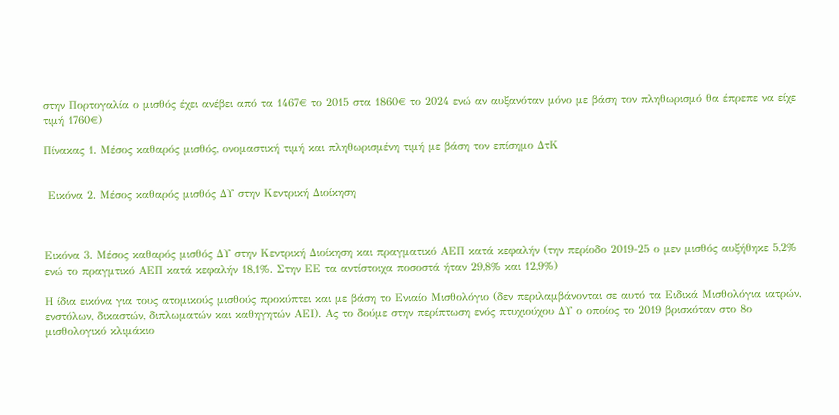στην Πορτογαλία ο μισθός έχει ανέβει από τα 1467€ το 2015 στα 1860€ το 2024 ενώ αν αυξανόταν μόνο με βάση τον πληθωρισμό θα έπρεπε να είχε τιμή 1760€)

Πίνακας 1. Μέσος καθαρός μισθός, ονομαστική τιμή και πληθωρισμένη τιμή με βάση τον επίσημο ΔτΚ


 Εικόνα 2. Μέσος καθαρός μισθός ΔΥ στην Κεντρική Διοίκηση



Εικόνα 3. Μέσος καθαρός μισθός ΔΥ στην Κεντρική Διοίκηση και πραγματικό ΑΕΠ κατά κεφαλήν (την περίοδο 2019-25 ο μεν μισθός αυξήθηκε 5,2% ενώ το πραγμτικό ΑΕΠ κατά κεφαλήν 18,1%. Στην ΕΕ τα αντίστοιχα ποσοστά ήταν 29,8% και 12,9%)

Η ίδια εικόνα για τους ατομικούς μισθούς προκύπτει και με βάση το Ενιαίο Μισθολόγιο (δεν περιλαμβάνονται σε αυτό τα Ειδικά Μισθολόγια ιατρών, ενστόλων, δικαστών, διπλωματών και καθηγητών ΑΕΙ). Ας το δούμε στην περίπτωση ενός πτυχιούχου ΔΥ ο οποίος το 2019 βρισκόταν στο 8ο μισθολογικό κλιμάκιο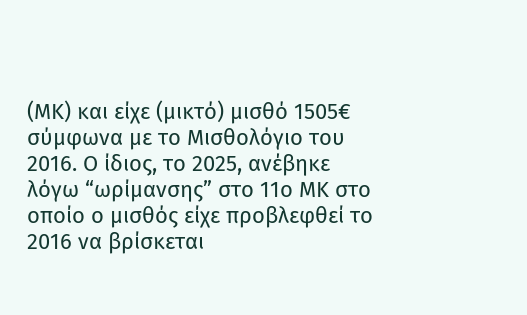(ΜΚ) και είχε (μικτό) μισθό 1505€ σύμφωνα με το Μισθολόγιο του 2016. Ο ίδιος, το 2025, ανέβηκε λόγω “ωρίμανσης” στο 11ο ΜΚ στο οποίο ο μισθός είχε προβλεφθεί το 2016 να βρίσκεται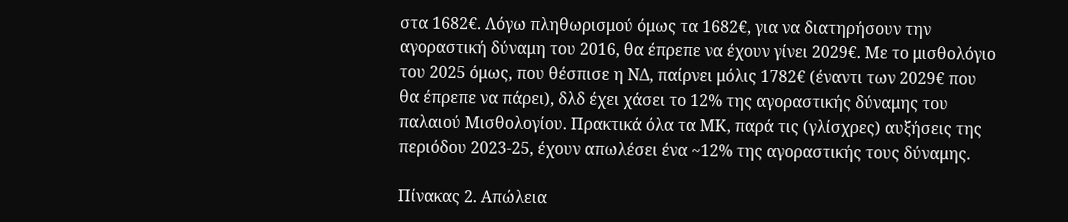στα 1682€. Λόγω πληθωρισμού όμως τα 1682€, για να διατηρήσουν την αγοραστική δύναμη του 2016, θα έπρεπε να έχουν γίνει 2029€. Με το μισθολόγιο του 2025 όμως, που θέσπισε η ΝΔ, παίρνει μόλις 1782€ (έναντι των 2029€ που θα έπρεπε να πάρει), δλδ έχει χάσει το 12% της αγοραστικής δύναμης του παλαιού Μισθολογίου. Πρακτικά όλα τα ΜΚ, παρά τις (γλίσχρες) αυξήσεις της περιόδου 2023-25, έχουν απωλέσει ένα ~12% της αγοραστικής τους δύναμης.

Πίνακας 2. Απώλεια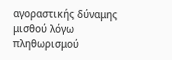αγοραστικής δύναμης μισθού λόγω πληθωρισμού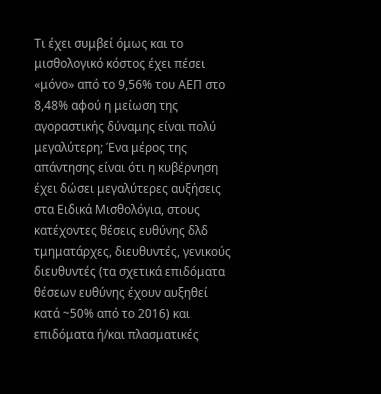Τι έχει συμβεί όμως και το μισθολογικό κόστος έχει πέσει «μόνο» από το 9,56% του ΑΕΠ στο 8,48% αφού η μείωση της αγοραστικής δύναμης είναι πολύ μεγαλύτερη; Ένα μέρος της απάντησης είναι ότι η κυβέρνηση έχει δώσει μεγαλύτερες αυξήσεις στα Ειδικά Μισθολόγια, στους κατέχοντες θέσεις ευθύνης δλδ τμηματάρχες, διευθυντές, γενικούς διευθυντές (τα σχετικά επιδόματα θέσεων ευθύνης έχουν αυξηθεί κατά ~50% από το 2016) και επιδόματα ή/και πλασματικές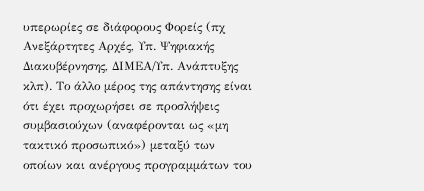υπερωρίες σε διάφορους Φορείς (πχ Ανεξάρτητες Αρχές, Υπ. Ψηφιακής Διακυβέρνησης, ΔΙΜΕΑ/Υπ. Ανάπτυξης κλπ). Το άλλο μέρος της απάντησης είναι ότι έχει προχωρήσει σε προσλήψεις συμβασιούχων (αναφέρονται ως «μη τακτικό προσωπικό») μεταξύ των οποίων και ανέργους προγραμμάτων του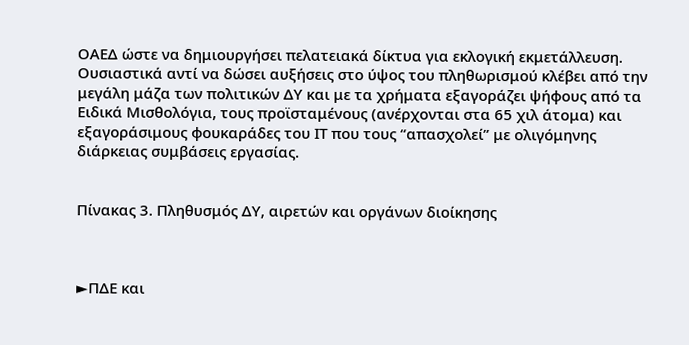ΟΑΕΔ ώστε να δημιουργήσει πελατειακά δίκτυα για εκλογική εκμετάλλευση. Ουσιαστικά αντί να δώσει αυξήσεις στο ύψος του πληθωρισμού κλέβει από την μεγάλη μάζα των πολιτικών ΔΥ και με τα χρήματα εξαγοράζει ψήφους από τα Ειδικά Μισθολόγια, τους προϊσταμένους (ανέρχονται στα 65 χιλ άτομα) και εξαγοράσιμους φουκαράδες του ΙΤ που τους “απασχολεί” με ολιγόμηνης διάρκειας συμβάσεις εργασίας.


Πίνακας 3. Πληθυσμός ΔΥ, αιρετών και οργάνων διοίκησης



►ΠΔΕ και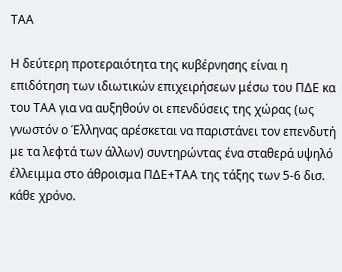ΤΑΑ

Η δεύτερη προτεραιότητα της κυβέρνησης είναι η επιδότηση των ιδιωτικών επιχειρήσεων μέσω του ΠΔΕ κα του ΤΑΑ για να αυξηθούν οι επενδύσεις της χώρας (ως γνωστόν ο Έλληνας αρέσκεται να παριστάνει τον επενδυτή με τα λεφτά των άλλων) συντηρώντας ένα σταθερά υψηλό έλλειμμα στο άθροισμα ΠΔΕ+ΤΑΑ της τάξης των 5-6 δισ. κάθε χρόνο.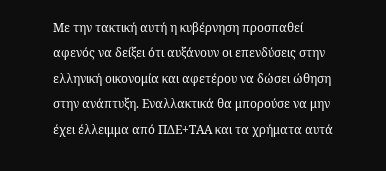Με την τακτική αυτή η κυβέρνηση προσπαθεί αφενός να δείξει ότι αυξάνουν οι επενδύσεις στην ελληνική οικονομία και αφετέρου να δώσει ώθηση στην ανάπτυξη. Εναλλακτικά θα μπορούσε να μην έχει έλλειμμα από ΠΔΕ+ΤΑΑ και τα χρήματα αυτά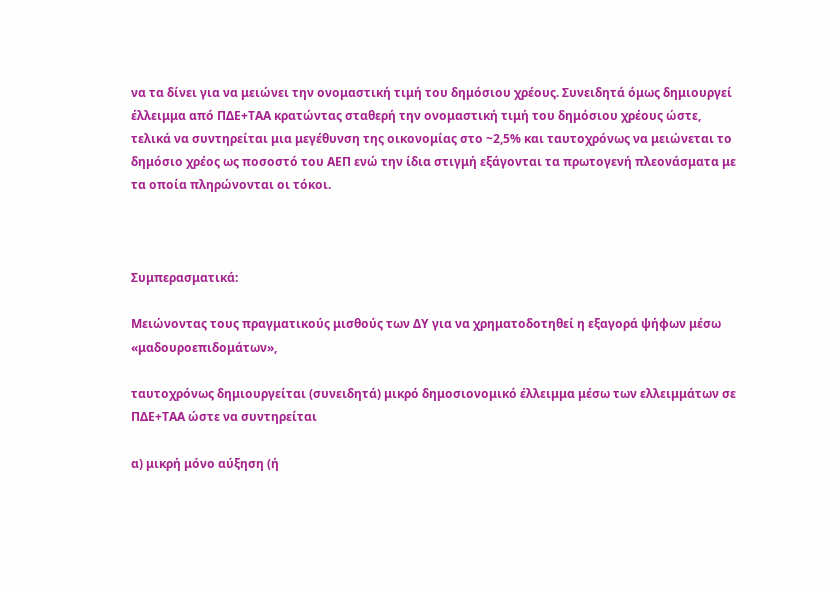να τα δίνει για να μειώνει την ονομαστική τιμή του δημόσιου χρέους. Συνειδητά όμως δημιουργεί έλλειμμα από ΠΔΕ+ΤΑΑ κρατώντας σταθερή την ονομαστική τιμή του δημόσιου χρέους ώστε, τελικά να συντηρείται μια μεγέθυνση της οικονομίας στο ~2,5% και ταυτοχρόνως να μειώνεται το δημόσιο χρέος ως ποσοστό του ΑΕΠ ενώ την ίδια στιγμή εξάγονται τα πρωτογενή πλεονάσματα με τα οποία πληρώνονται οι τόκοι.



Συμπερασματικά:

Μειώνοντας τους πραγματικούς μισθούς των ΔΥ για να χρηματοδοτηθεί η εξαγορά ψήφων μέσω «μαδουροεπιδομάτων»,

ταυτοχρόνως δημιουργείται (συνειδητά) μικρό δημοσιονομικό έλλειμμα μέσω των ελλειμμάτων σε ΠΔΕ+ΤΑΑ ώστε να συντηρείται

α) μικρή μόνο αύξηση (ή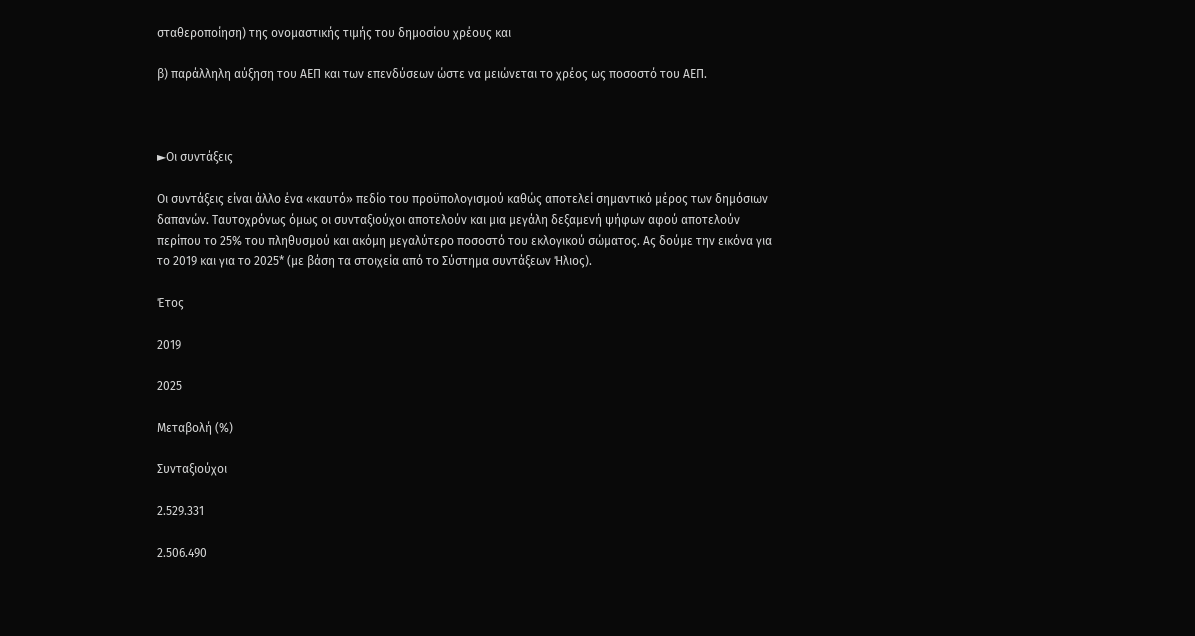σταθεροποίηση) της ονομαστικής τιμής του δημοσίου χρέους και

β) παράλληλη αύξηση του ΑΕΠ και των επενδύσεων ώστε να μειώνεται το χρέος ως ποσοστό του ΑΕΠ.



►Οι συντάξεις

Οι συντάξεις είναι άλλο ένα «καυτό» πεδίο του προϋπολογισμού καθώς αποτελεί σημαντικό μέρος των δημόσιων δαπανών. Ταυτοχρόνως όμως οι συνταξιούχοι αποτελούν και μια μεγάλη δεξαμενή ψήφων αφού αποτελούν περίπου το 25% του πληθυσμού και ακόμη μεγαλύτερο ποσοστό του εκλογικού σώματος. Ας δούμε την εικόνα για το 2019 και για το 2025* (με βάση τα στοιχεία από το Σύστημα συντάξεων Ήλιος).

Έτος

2019

2025

Μεταβολή (%)

Συνταξιούχοι

2.529.331

2.506.490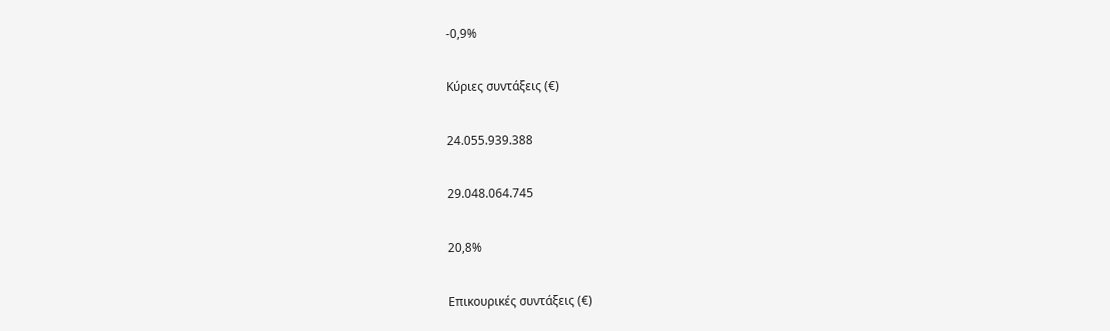-0,9%

Κύριες συντάξεις (€)

24.055.939.388

29.048.064.745

20,8%

Επικουρικές συντάξεις (€)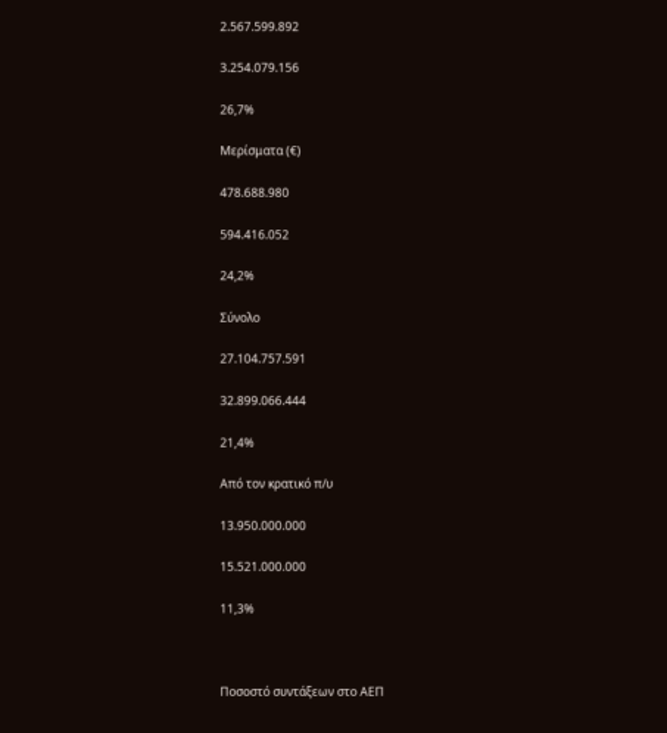2.567.599.892

3.254.079.156

26,7%

Μερίσματα (€)

478.688.980

594.416.052

24,2%

Σύνολο

27.104.757.591

32.899.066.444

21,4%

Από τον κρατικό π/υ

13.950.000.000

15.521.000.000

11,3%



Ποσοστό συντάξεων στο ΑΕΠ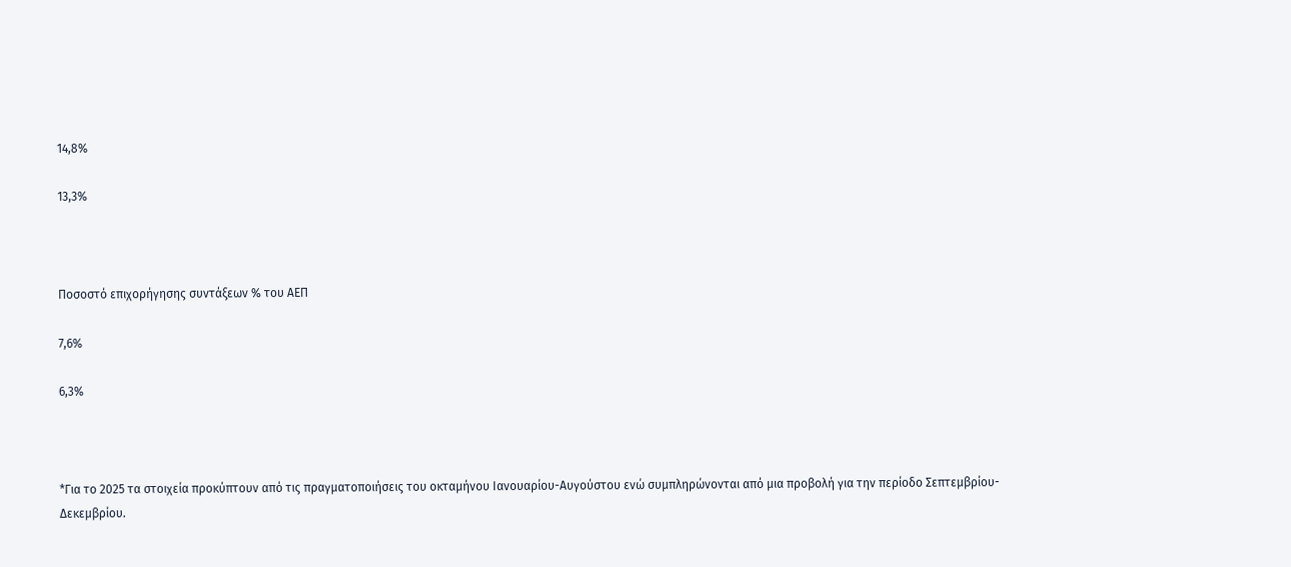14,8%

13,3%



Ποσοστό επιχορήγησης συντάξεων % του ΑΕΠ

7,6%

6,3%



*Για το 2025 τα στοιχεία προκύπτουν από τις πραγματοποιήσεις του οκταμήνου Ιανουαρίου-Αυγούστου ενώ συμπληρώνονται από μια προβολή για την περίοδο Σεπτεμβρίου-Δεκεμβρίου.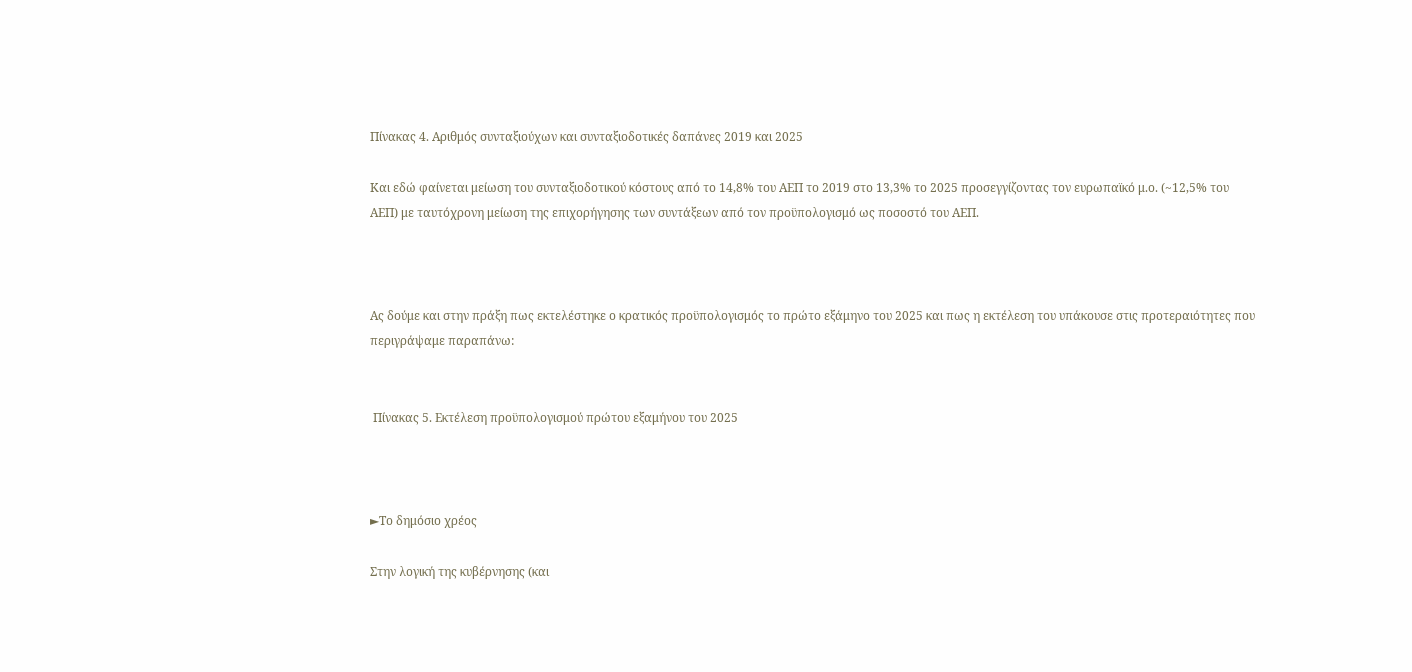Πίνακας 4. Αριθμός συνταξιούχων και συνταξιοδοτικές δαπάνες 2019 και 2025

Και εδώ φαίνεται μείωση του συνταξιοδοτικού κόστους από το 14,8% του ΑΕΠ το 2019 στο 13,3% το 2025 προσεγγίζοντας τον ευρωπαϊκό μ.ο. (~12,5% του ΑΕΠ) με ταυτόχρονη μείωση της επιχορήγησης των συντάξεων από τον προϋπολογισμό ως ποσοστό του ΑΕΠ.



Ας δούμε και στην πράξη πως εκτελέστηκε ο κρατικός προϋπολογισμός το πρώτο εξάμηνο του 2025 και πως η εκτέλεση του υπάκουσε στις προτεραιότητες που περιγράψαμε παραπάνω:


 Πίνακας 5. Εκτέλεση προϋπολογισμού πρώτου εξαμήνου του 2025



►Το δημόσιο χρέος

Στην λογική της κυβέρνησης (και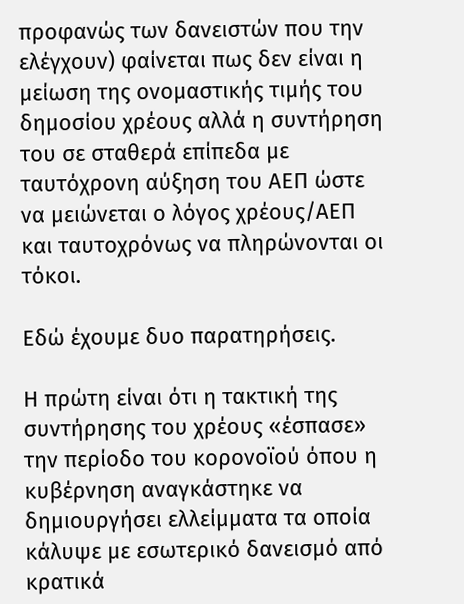προφανώς των δανειστών που την ελέγχουν) φαίνεται πως δεν είναι η μείωση της ονομαστικής τιμής του δημοσίου χρέους αλλά η συντήρηση του σε σταθερά επίπεδα με ταυτόχρονη αύξηση του ΑΕΠ ώστε να μειώνεται ο λόγος χρέους/ΑΕΠ και ταυτοχρόνως να πληρώνονται οι τόκοι.

Εδώ έχουμε δυο παρατηρήσεις.

Η πρώτη είναι ότι η τακτική της συντήρησης του χρέους «έσπασε» την περίοδο του κορονοϊού όπου η κυβέρνηση αναγκάστηκε να δημιουργήσει ελλείμματα τα οποία κάλυψε με εσωτερικό δανεισμό από κρατικά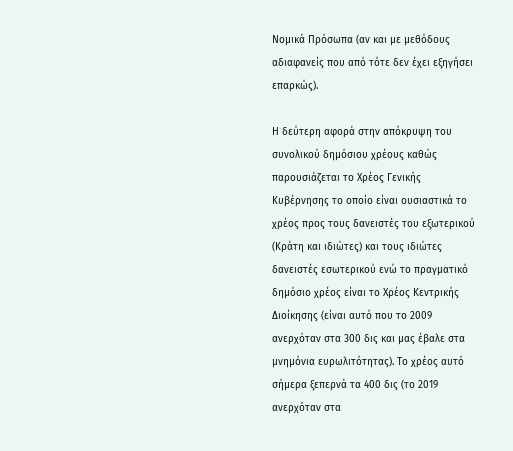Νομικά Πρόσωπα (αν και με μεθόδους αδιαφανείς που από τότε δεν έχει εξηγήσει επαρκώς).

Η δεύτερη αφορά στην απόκρυψη του συνολικού δημόσιου χρέους καθώς παρουσιάζεται το Χρέος Γενικής Κυβέρνησης το οποίο είναι ουσιαστικά το χρέος προς τους δανειστές του εξωτερικού (Κράτη και ιδιώτες) και τους ιδιώτες δανειστές εσωτερικού ενώ το πραγματικό δημόσιο χρέος είναι το Χρέος Κεντρικής Διοίκησης (είναι αυτό που το 2009 ανερχόταν στα 300 δις και μας έβαλε στα μνημόνια ευρωλιτότητας). Το χρέος αυτό σήμερα ξεπερνά τα 400 δις (το 2019 ανερχόταν στα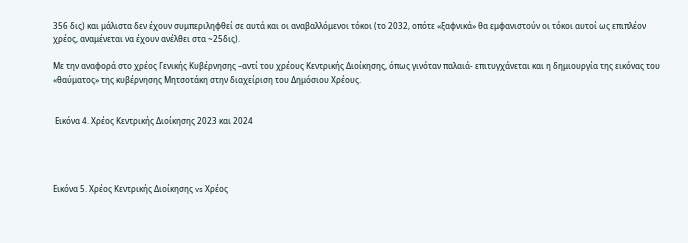356 δις) και μάλιστα δεν έχουν συμπεριληφθεί σε αυτά και οι αναβαλλόμενοι τόκοι (το 2032, οπότε «ξαφνικά» θα εμφανιστούν οι τόκοι αυτοί ως επιπλέον χρέος, αναμένεται να έχουν ανέλθει στα ~25δις).

Με την αναφορά στο χρέος Γενικής Κυβέρνησης –αντί του χρέους Κεντρικής Διοίκησης, όπως γινόταν παλαιά- επιτυγχάνεται και η δημιουργία της εικόνας του «θαύματος» της κυβέρνησης Μητσοτάκη στην διαχείριση του Δημόσιου Χρέους.


 Εικόνα 4. Χρέος Κεντρικής Διοίκησης 2023 και 2024




Εικόνα 5. Χρέος Κεντρικής Διοίκησης vs Χρέος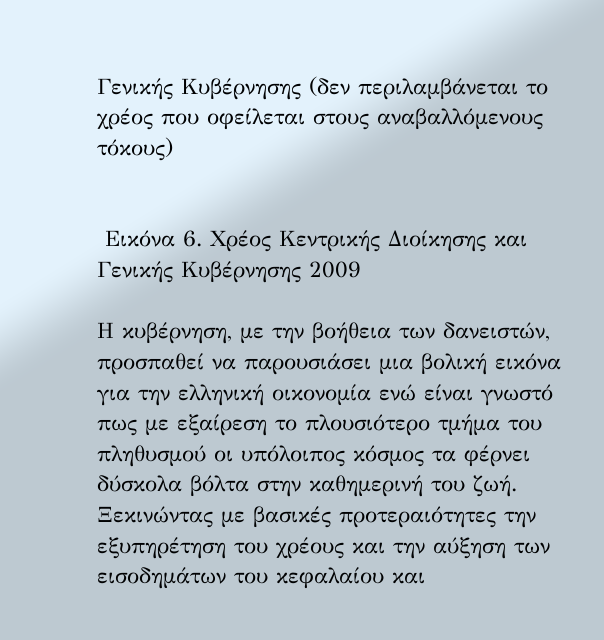Γενικής Κυβέρνησης (δεν περιλαμβάνεται το χρέος που οφείλεται στους αναβαλλόμενους τόκους)


 Εικόνα 6. Χρέος Κεντρικής Διοίκησης και Γενικής Κυβέρνησης 2009

Η κυβέρνηση, με την βοήθεια των δανειστών, προσπαθεί να παρουσιάσει μια βολική εικόνα για την ελληνική οικονομία ενώ είναι γνωστό πως με εξαίρεση το πλουσιότερο τμήμα του πληθυσμού οι υπόλοιπος κόσμος τα φέρνει δύσκολα βόλτα στην καθημερινή του ζωή. Ξεκινώντας με βασικές προτεραιότητες την εξυπηρέτηση του χρέους και την αύξηση των εισοδημάτων του κεφαλαίου και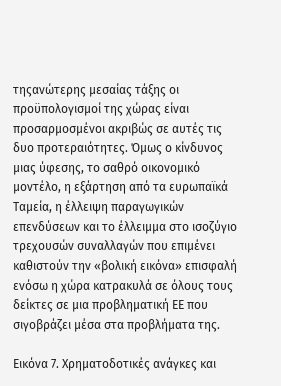τηςανώτερης μεσαίας τάξης οι προϋπολογισμοί της χώρας είναι προσαρμοσμένοι ακριβώς σε αυτές τις δυο προτεραιότητες. Όμως ο κίνδυνος μιας ύφεσης, το σαθρό οικονομικό μοντέλο, η εξάρτηση από τα ευρωπαϊκά Ταμεία, η έλλειψη παραγωγικών επενδύσεων και το έλλειμμα στο ισοζύγιο τρεχουσών συναλλαγών που επιμένει καθιστούν την «βολική εικόνα» επισφαλή ενόσω η χώρα κατρακυλά σε όλους τους δείκτες σε μια προβληματική ΕΕ που σιγοβράζει μέσα στα προβλήματα της.

Εικόνα 7. Χρηματοδοτικές ανάγκες και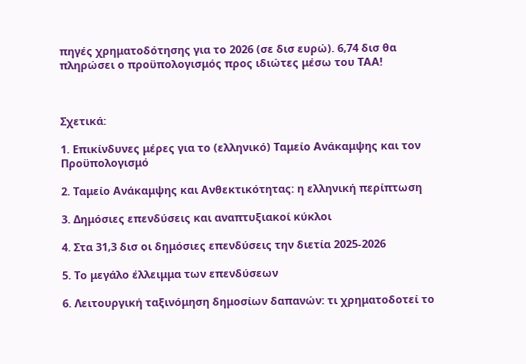πηγές χρηματοδότησης για το 2026 (σε δισ ευρώ). 6,74 δισ θα πληρώσει ο προϋπολογισμός προς ιδιώτες μέσω του ΤΑΑ!



Σχετικά:

1. Επικίνδυνες μέρες για το (ελληνικό) Ταμείο Ανάκαμψης και τον Προϋπολογισμό

2. Ταμείο Ανάκαμψης και Ανθεκτικότητας: η ελληνική περίπτωση

3. Δημόσιες επενδύσεις και αναπτυξιακοί κύκλοι

4. Στα 31,3 δισ οι δημόσιες επενδύσεις την διετία 2025-2026

5. Το μεγάλο έλλειμμα των επενδύσεων

6. Λειτουργική ταξινόμηση δημοσίων δαπανών: τι χρηματοδοτεί το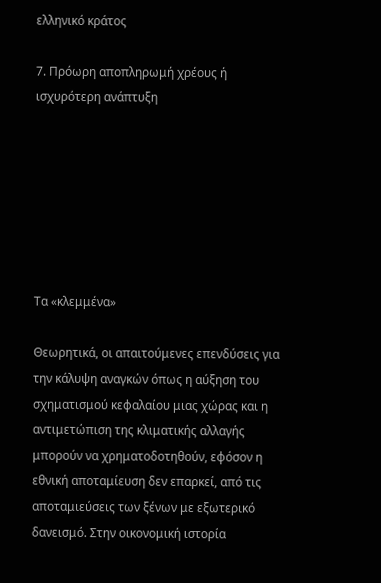ελληνικό κράτος

7. Πρόωρη αποπληρωμή χρέους ή ισχυρότερη ανάπτυξη







Τα «κλεμμένα»

Θεωρητικά, οι απαιτούμενες επενδύσεις για την κάλυψη αναγκών όπως η αύξηση του σχηματισμού κεφαλαίου μιας χώρας και η αντιμετώπιση της κλιματικής αλλαγής μπορούν να χρηματοδοτηθούν, εφόσον η εθνική αποταμίευση δεν επαρκεί, από τις αποταμιεύσεις των ξένων με εξωτερικό δανεισμό. Στην οικονομική ιστορία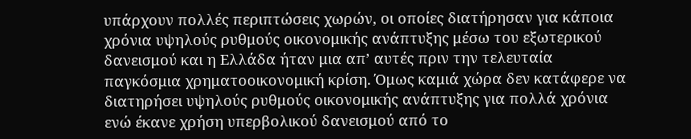υπάρχουν πολλές περιπτώσεις χωρών, οι οποίες διατήρησαν για κάποια χρόνια υψηλούς ρυθμούς οικονομικής ανάπτυξης μέσω του εξωτερικού δανεισμού και η Ελλάδα ήταν μια απ’ αυτές πριν την τελευταία παγκόσμια χρηματοοικονομική κρίση. Όμως καμιά χώρα δεν κατάφερε να διατηρήσει υψηλούς ρυθμούς οικονομικής ανάπτυξης για πολλά χρόνια ενώ έκανε χρήση υπερβολικού δανεισμού από το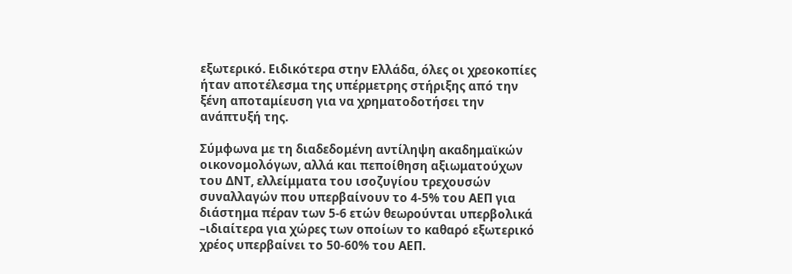εξωτερικό. Ειδικότερα στην Ελλάδα, όλες οι χρεοκοπίες ήταν αποτέλεσμα της υπέρμετρης στήριξης από την ξένη αποταμίευση για να χρηματοδοτήσει την ανάπτυξή της.

Σύμφωνα με τη διαδεδομένη αντίληψη ακαδημαϊκών οικονομολόγων, αλλά και πεποίθηση αξιωματούχων του ΔΝΤ, ελλείμματα του ισοζυγίου τρεχουσών συναλλαγών που υπερβαίνουν το 4-5% του ΑΕΠ για διάστημα πέραν των 5-6 ετών θεωρούνται υπερβολικά –ιδιαίτερα για χώρες των οποίων το καθαρό εξωτερικό χρέος υπερβαίνει το 50-60% του ΑΕΠ.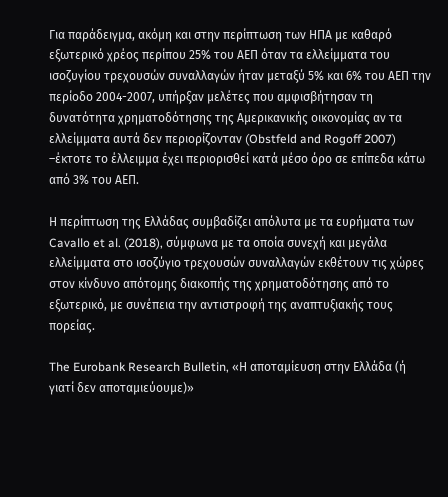Για παράδειγμα, ακόμη και στην περίπτωση των ΗΠΑ με καθαρό εξωτερικό χρέος περίπου 25% του ΑΕΠ όταν τα ελλείμματα του ισοζυγίου τρεχουσών συναλλαγών ήταν μεταξύ 5% και 6% του ΑΕΠ την περίοδο 2004-2007, υπήρξαν μελέτες που αμφισβήτησαν τη δυνατότητα χρηματοδότησης της Αμερικανικής οικονομίας αν τα ελλείμματα αυτά δεν περιορίζονταν (Obstfeld and Rogoff 2007) –έκτοτε το έλλειμμα έχει περιορισθεί κατά μέσο όρο σε επίπεδα κάτω από 3% του ΑΕΠ.

Η περίπτωση της Ελλάδας συμβαδίζει απόλυτα με τα ευρήματα των Cavallo et al. (2018), σύμφωνα με τα οποία συνεχή και μεγάλα ελλείμματα στο ισοζύγιο τρεχουσών συναλλαγών εκθέτουν τις χώρες στον κίνδυνο απότομης διακοπής της χρηματοδότησης από το εξωτερικό, με συνέπεια την αντιστροφή της αναπτυξιακής τους πορείας.

The Eurobank Research Bulletin, «Η αποταμίευση στην Ελλάδα (ή γιατί δεν αποταμιεύουμε)»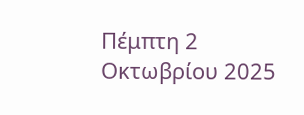Πέμπτη 2 Οκτωβρίου 2025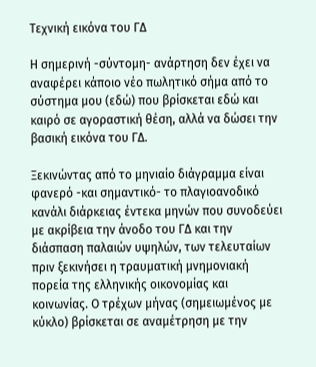Τεχνική εικόνα του ΓΔ

Η σημερινή -σύντομη- ανάρτηση δεν έχει να αναφέρει κάποιο νέο πωλητικό σήμα από το σύστημα μου (εδώ) που βρίσκεται εδώ και καιρό σε αγοραστική θέση, αλλά να δώσει την βασική εικόνα του ΓΔ.

Ξεκινώντας από το μηνιαίο διάγραμμα είναι φανερό -και σημαντικό- το πλαγιοανοδικό κανάλι διάρκειας έντεκα μηνών που συνοδεύει με ακρίβεια την άνοδο του ΓΔ και την διάσπαση παλαιών υψηλών, των τελευταίων πριν ξεκινήσει η τραυματική μνημονιακή πορεία της ελληνικής οικονομίας και κοινωνίας. Ο τρέχων μήνας (σημειωμένος με κύκλο) βρίσκεται σε αναμέτρηση με την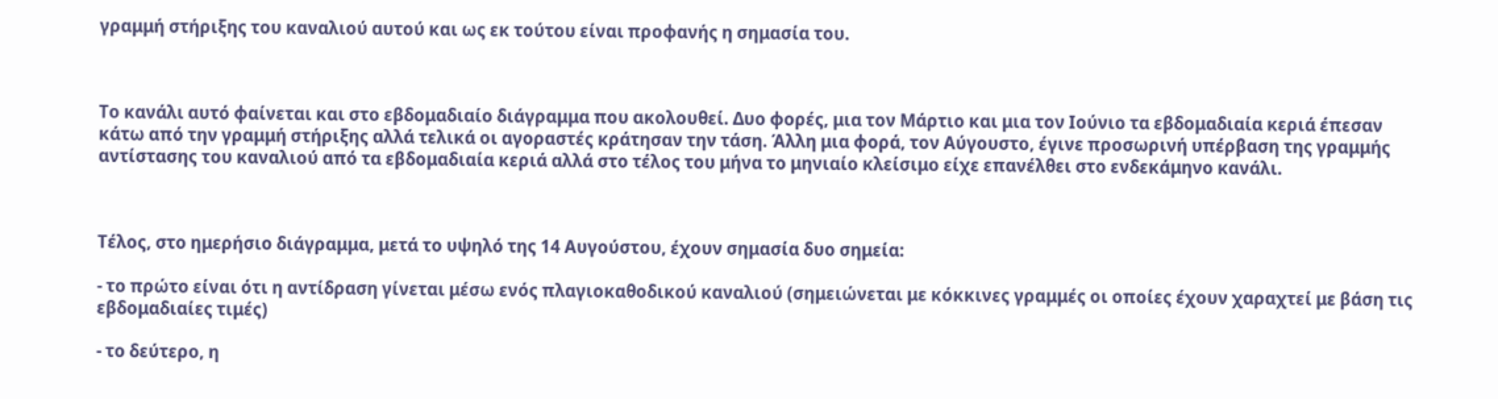γραμμή στήριξης του καναλιού αυτού και ως εκ τούτου είναι προφανής η σημασία του.



Το κανάλι αυτό φαίνεται και στο εβδομαδιαίο διάγραμμα που ακολουθεί. Δυο φορές, μια τον Μάρτιο και μια τον Ιούνιο τα εβδομαδιαία κεριά έπεσαν κάτω από την γραμμή στήριξης αλλά τελικά οι αγοραστές κράτησαν την τάση. Άλλη μια φορά, τον Αύγουστο, έγινε προσωρινή υπέρβαση της γραμμής αντίστασης του καναλιού από τα εβδομαδιαία κεριά αλλά στο τέλος του μήνα το μηνιαίο κλείσιμο είχε επανέλθει στο ενδεκάμηνο κανάλι.



Τέλος, στο ημερήσιο διάγραμμα, μετά το υψηλό της 14 Αυγούστου, έχουν σημασία δυο σημεία:

- το πρώτο είναι ότι η αντίδραση γίνεται μέσω ενός πλαγιοκαθοδικού καναλιού (σημειώνεται με κόκκινες γραμμές οι οποίες έχουν χαραχτεί με βάση τις εβδομαδιαίες τιμές)

- το δεύτερο, η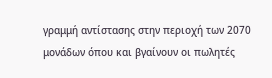γραμμή αντίστασης στην περιοχή των 2070 μονάδων όπου και βγαίνουν οι πωλητές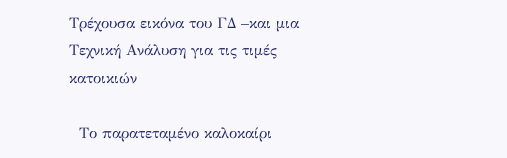Τρέχουσα εικόνα του ΓΔ –και μια Τεχνική Ανάλυση για τις τιμές κατοικιών

  Το παρατεταμένο καλοκαίρι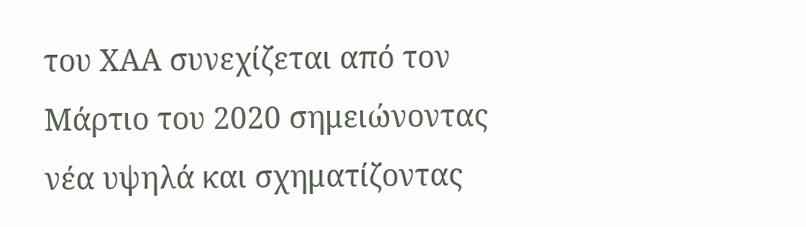του ΧΑΑ συνεχίζεται από τον Μάρτιο του 2020 σημειώνοντας νέα υψηλά και σχηματίζοντας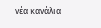νέα κανάλια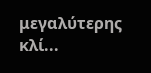μεγαλύτερης κλί...